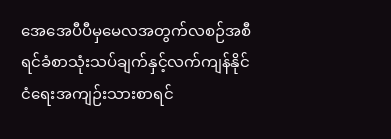အေအေပီပီမှမေလအတွက်လစဉ်အစီရင်ခံစာသုံးသပ်ချက်နှင့်လက်ကျန်နိုင်ငံရေးအကျဉ်းသားစာရင်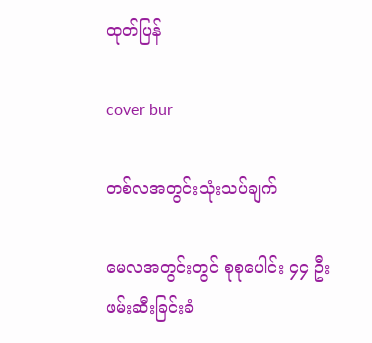ထုတ်ပြန်

cover bur

တစ်လအတွင်းသုံးသပ်ချက်

မေလအတွင်းတွင် စုစုပေါင်း ၄၄ ဦး ဖမ်းဆီးခြင်းခံ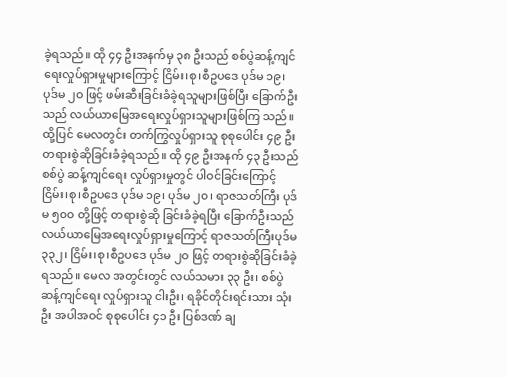ခဲ့ရသည်။ ထို ၄၄ ဦးအနက်မှ ၃၈ ဦးသည် စစ်ပွဲဆန့်ကျင်ရေးလှုပ်ရှားမှုများကြောင့် ငြိမ်း၊စု၊စီဥပဒေ ပုဒ်မ ၁၉၊ ပုဒ်မ ၂ဝ ဖြင့် ဖမ်းဆီးခြင်းခံခဲ့ရသူများဖြစ်ပြီး ခြောက်ဦးသည် လယ်ယာမြေအရေးလှုပ်ရှားသူများဖြစ်ကြ သည်။ ထို့ပြင် မေလတွင်း တက်ကြွလှုပ်ရှားသူ စုစုပေါင်း ၄၉ ဦး တရားစွဲဆိုခြင်းခံခဲ့ရသည်။ ထို ၄၉ ဦးအနက် ၄၃ ဦးသည် စစ်ပွဲ ဆန့်ကျင်ရေး လှုပ်ရှားမှုတွင် ပါဝင်ခြင်းကြောင့် ငြိမ်း၊စု၊စီဥပဒေ ပုဒ်မ ၁၉၊ ပုဒ်မ ၂၀၊ ရာဇသတ်ကြီး ပုဒ်မ ၅၀ဝ တို့ဖြင့် တရားစွဲဆို ခြင်းခံခဲ့ရပြီး ခြောက်ဦးသည် လယ်ယာမြေအရေးလှုပ်ရှားမှုကြောင့် ရာဇသတ်ကြီးပုဒ်မ ၃၃၂၊ ငြိမ်း၊စု၊စီဥပဒေ ပုဒ်မ ၂ဝ ဖြင့် တရားစွဲဆိုခြင်းခံခဲ့ရသည်။ မေလ အတွင်းတွင် လယ်သမား ၃၃ ဦး၊ စစ်ပွဲဆန့်ကျင်ရေး လှုပ်ရှားသူ ငါးဦး၊ ရခိုင်တိုင်းရင်းသား သုံးဦး အပါအဝင် စုစုပေါင်း ၄၁ ဦး ပြစ်ဒဏ် ချ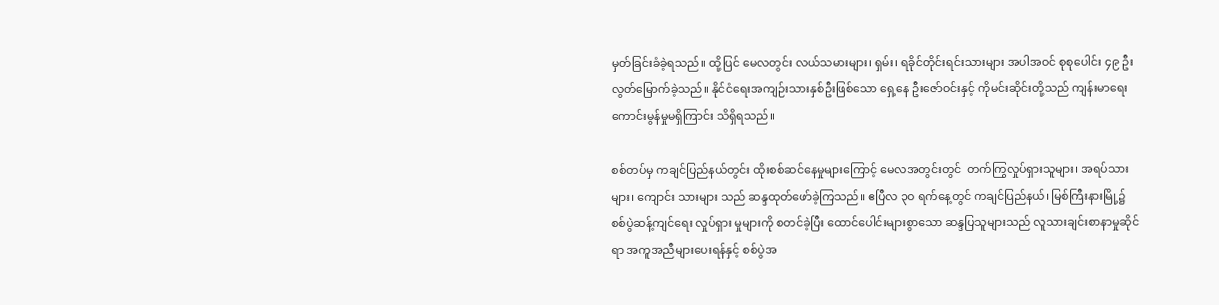မှတ်ခြင်းခံခဲ့ရသည်။ ထို့ပြင် မေလတွင်း လယ်သမားများ၊ ရှမ်း၊ ရခိုင်တိုင်းရင်းသားများ အပါအဝင် စုစုပေါင်း ၄၉ ဦး လွတ်မြောက်ခဲ့သည်။ နိုင်ငံရေးအကျဉ်းသားနှစ်ဦးဖြစ်သော ရှေ့နေ ဦးဇော်ဝင်းနှင့် ကိုမင်းဆိုင်းတို့သည် ကျန်းမာရေး ကောင်းမွန်မှုမရှိကြာင်း သိရှိရသည်။

စစ်တပ်မှ ကချင်ပြည်နယ်တွင်း ထိုးစစ်ဆင်နေမှုများကြောင့် မေလအတွင်းတွင်  တက်ကြွလှုပ်ရှားသူများ၊ အရပ်သားများ၊ ကျောင်း သားများ သည် ဆန္ဒထုတ်ဖော်ခဲ့ကြသည်။ ဧပြီလ ၃ဝ ရက်နေ့တွင် ကချင်ပြည်နယ်၊ မြစ်ကြီးနားမြို့၌ စစ်ပွဲဆန့်ကျင်ရေး လှုပ်ရှား မှုများကို စတင်ခဲ့ပြီး ထောင်ပေါင်းများစွာသော ဆန္ဒပြသူများသည် လူသားချင်းစာနာမှုဆိုင်ရာ အကူအညီများပေးရန်နှင့် စစ်ပွဲအ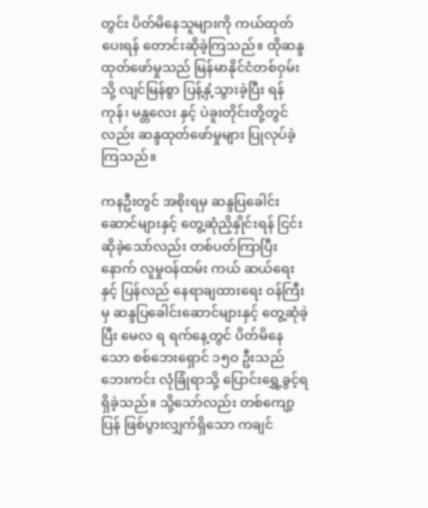တွင်း ပိတ်မိနေသူများကို ကယ်ထုတ်ပေးရန် တောင်းဆိုခဲ့ကြသည်။ ထိုဆန္ဒထုတ်ဖော်မှုသည် မြန်မာနိုင်ငံတစ်ဝှမ်းသို့ လျင်မြန်စွာ ပြန့်နှံ့သွားခဲ့ပြီး ရန်ကုန်၊ မန္တလေး နှင့် ပဲခူးတိုင်းတို့တွင်လည်း ဆန္ဒထုတ်ဖော်မှုများ ပြုလုပ်ခဲ့ကြသည်။

ကနဦးတွင် အစိုးရမှ ဆန္ဒပြခေါင်းဆောင်များနှင့် တွေ့ဆုံညှိနှိုင်းရန် ငြင်းဆိုခဲ့သော်လည်း တစ်ပတ်ကြာပြီးနောက် လူမှုဝန်ထမ်း ကယ် ဆယ်ရေးနှင့် ပြန်လည် နေရာချထားရေး ဝန်ကြီးမှ ဆန္ဒပြခေါင်းဆောင်များနှင့် တွေ့ဆုံခဲ့ပြီး မေလ ရ ရက်နေ့တွင် ပိတ်မိနေသော စစ်ဘေးရှောင် ၁၅ဝ ဦးသည် ဘေးကင်း လုံခြုံရာသို့ ပြောင်းရွှေ့ခွင့်ရရှိခဲ့သည်။ သို့သော်လည်း တစ်ကျော့ပြန် ဖြစ်ပွားလျှက်ရှိသော ကချင်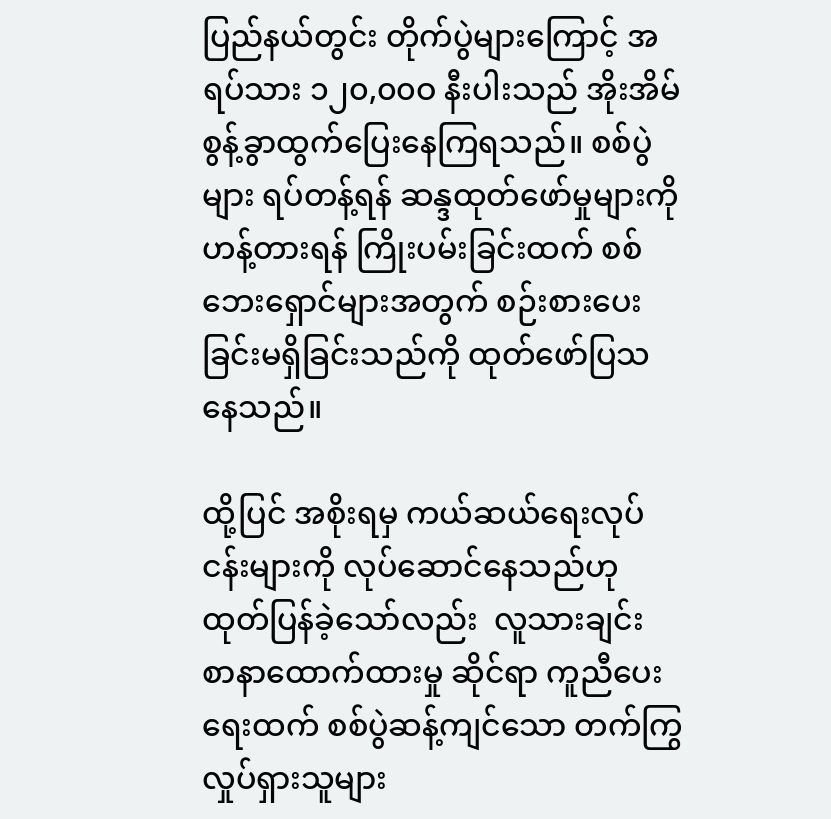ပြည်နယ်တွင်း တိုက်ပွဲများကြောင့် အရပ်သား ၁၂၀,၀၀ဝ နီးပါးသည် အိုးအိမ် စွန့်ခွာထွက်ပြေးနေကြရသည်။ စစ်ပွဲများ ရပ်တန့်ရန် ဆန္ဒထုတ်ဖော်မှုများကို ဟန့်တားရန် ကြိုးပမ်းခြင်းထက် စစ်ဘေးရှောင်များအတွက် စဉ်းစားပေးခြင်းမရှိခြင်းသည်ကို ထုတ်ဖော်ပြသနေသည်။

ထို့ပြင် အစိုးရမှ ကယ်ဆယ်ရေးလုပ်ငန်းများကို လုပ်ဆောင်နေသည်ဟု ထုတ်ပြန်ခဲ့သော်လည်း  လူသားချင်း စာနာထောက်ထားမှု ဆိုင်ရာ ကူညီပေးရေးထက် စစ်ပွဲဆန့်ကျင်သော တက်ကြွလှုပ်ရှားသူများ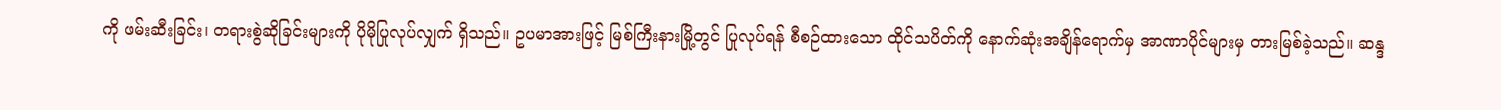ကို ဖမ်းဆီးခြင်း၊ တရားစွဲဆိုခြင်းများကို ပိုမိုပြုလုပ်လျှက် ရှိသည်။ ဥပမာအားဖြင့် မြစ်ကြီးနားမြို့တွင် ပြုလုပ်ရန် စီစဉ်ထားသော ထိုင်သပိတ်ကို နောက်ဆုံးအချိန်ရောက်မှ အာဏာပိုင်များမှ တားမြစ်ခဲ့သည်။ ဆန္ဒ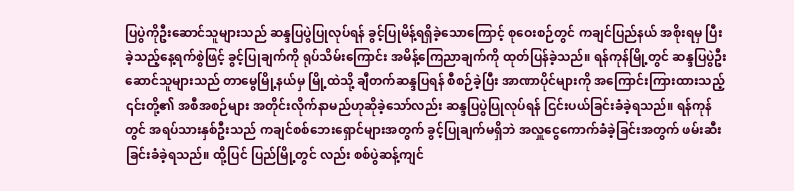ပြပွဲကိုဦးဆောင်သူများသည် ဆန္ဒပြပွဲပြုလုပ်ရန် ခွင့်ပြုမိန့်ရရှိခဲ့သောကြောင့် စုဝေးစဉ်တွင် ကချင်ပြည်နယ် အစိုးရမှ ပြီးခဲ့သည့်နေ့ရက်စွဲဖြင့် ခွင့်ပြုချက်ကို ရုပ်သိမ်းကြောင်း အမိန့်ကြေညာချက်ကို ထုတ်ပြန်ခဲ့သည်။ ရန်ကုန်မြို့တွင် ဆန္ဒပြပွဲဦးဆောင်သူများသည် တာမွေမြို့နယ်မှ မြို့ထဲသို့ ချီတက်ဆန္ဒပြရန် စီစဉ်ခဲ့ပြီး အာဏာပိုင်များကို အကြောင်းကြားထားသည့် ၎င်းတို့၏ အစီအစဉ်များ အတိုင်းလိုက်နာမည်ဟုဆိုခဲ့သော်လည်း ဆန္ဒပြပွဲပြုလုပ်ရန် ငြင်းပယ်ခြင်းခံခဲ့ရသည်။ ရန်ကုန်တွင် အရပ်သားနှစ်ဦးသည် ကချင်စစ်ဘေးရှောင်များအတွက် ခွင့်ပြုချက်မရှိဘဲ အလှူငွေကောက်ခံခဲ့ခြင်းအတွက် ဖမ်းဆီးခြင်းခံခဲ့ရသည်။ ထို့ပြင် ပြည်မြို့တွင် လည်း စစ်ပွဲဆန့်ကျင်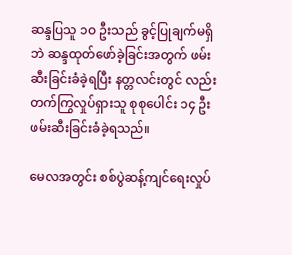ဆန္ဒပြသူ ၁ဝ ဦးသည် ခွင့်ပြုချက်မရှိဘဲ ဆန္ဒထုတ်ဖော်ခဲ့ခြင်းအတွက် ဖမ်းဆီးခြင်းခံခဲ့ရပြီး နတ္တလင်းတွင် လည်း တက်ကြွလှုပ်ရှားသူ စုစုပေါင်း ၁၄ ဦး ဖမ်းဆီးခြင်းခံခဲ့ရသည်။

မေလအတွင်း စစ်ပွဲဆန့်ကျင်ရေးလှုပ်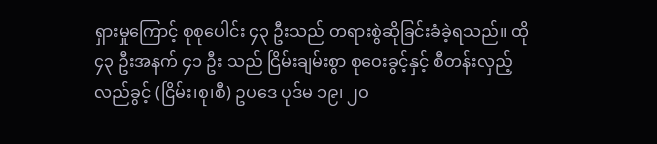ရှားမှုကြောင့် စုစုပေါင်း ၄၃ ဦးသည် တရားစွဲဆိုခြင်းခံခဲ့ရသည်။ ထို ၄၃ ဦးအနက် ၄၁ ဦး သည် ငြိမ်းချမ်းစွာ စုဝေးခွင့်နှင့် စီတန်းလှည့်လည်ခွင့် (ငြိမ်း၊စု၊စီ) ဥပဒေ ပုဒ်မ ၁၉၊ ၂ဝ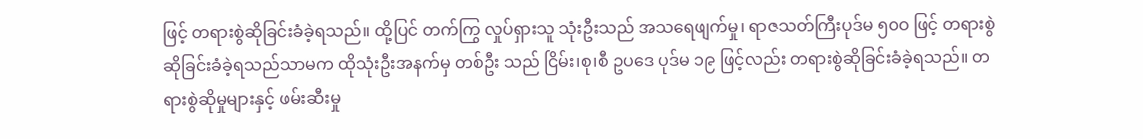ဖြင့် တရားစွဲဆိုခြင်းခံခဲ့ရသည်။ ထို့ပြင် တက်ကြွ လှုပ်ရှားသူ သုံးဦးသည် အသရေဖျက်မှု၊ ရာဇသတ်ကြီးပုဒ်မ ၅၀ဝ ဖြင့် တရားစွဲဆိုခြင်းခံခဲ့ရသည်သာမက ထိုသုံးဦးအနက်မှ တစ်ဦး သည် ငြိမ်း၊စု၊စီ ဥပဒေ ပုဒ်မ ၁၉ ဖြင့်လည်း တရားစွဲဆိုခြင်းခံခဲ့ရသည်။ တရားစွဲဆိုမှုများနှင့် ဖမ်းဆီးမှု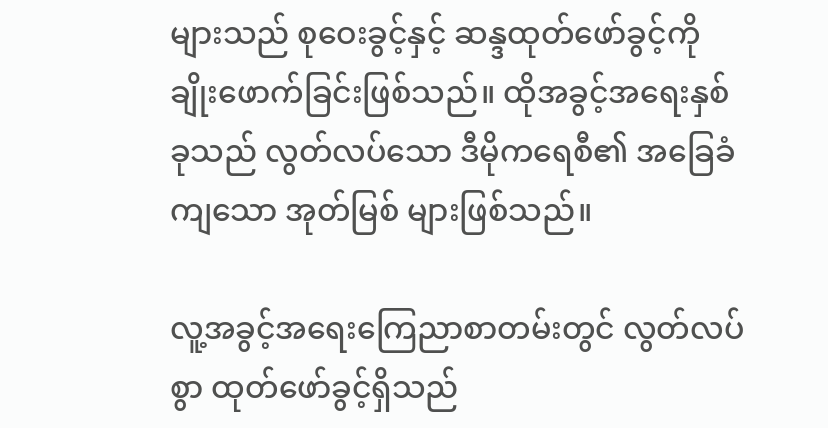များသည် စုဝေးခွင့်နှင့် ဆန္ဒထုတ်ဖော်ခွင့်ကို ချိုးဖောက်ခြင်းဖြစ်သည်။ ထိုအခွင့်အရေးနှစ်ခုသည် လွတ်လပ်သော ဒီမိုကရေစီ၏ အခြေခံကျသော အုတ်မြစ် များဖြစ်သည်။

လူ့အခွင့်အရေးကြေညာစာတမ်းတွင် လွတ်လပ်စွာ ထုတ်ဖော်ခွင့်ရှိသည်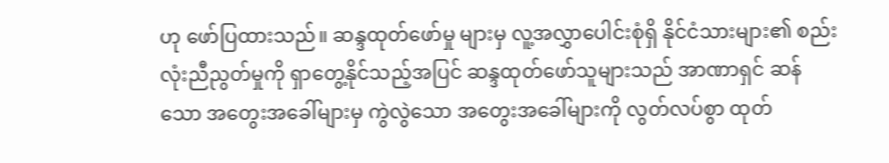ဟု ဖော်ပြထားသည်။ ဆန္ဒထုတ်ဖော်မှု များမှ လူ့အလွှာပေါင်းစုံရှိ နိုင်ငံသားများ၏ စည်းလုံးညီညွတ်မှုကို ရှာတွေ့နိုင်သည့်အပြင် ဆန္ဒထုတ်ဖော်သူများသည် အာဏာရှင် ဆန်သော အတွေးအခေါ်များမှ ကွဲလွဲသော အတွေးအခေါ်များကို လွတ်လပ်စွာ ထုတ်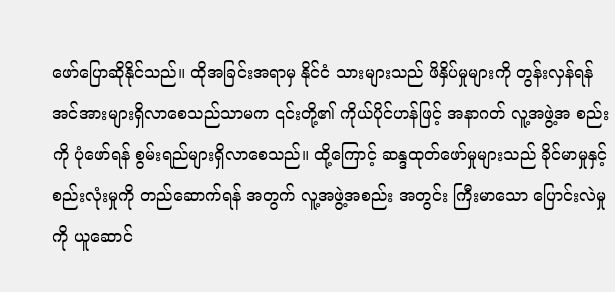ဖော်ပြောဆိုနိုင်သည်။ ထိုအခြင်းအရာမှ နိုင်ငံ သားများသည် ဖိနှိပ်မှုများကို တွန်းလှန်ရန် အင်အားများရှိလာစေသည်သာမက ၎င်းတို့၏ ကိုယ်ပိုင်ဟန်ဖြင့် အနာဂတ် လူ့အဖွဲ့အ စည်းကို ပုံဖော်ရန် စွမ်းရည်များရှိလာစေသည်။ ထို့ကြောင့် ဆန္ဒထုတ်ဖော်မှုများသည် ခိုင်မာမှုနှင့် စည်းလုံးမှုကို တည်ဆောက်ရန် အတွက် လူ့အဖွဲ့အစည်း အတွင်း ကြီးမာသော ပြောင်းလဲမှုကို ယူဆောင်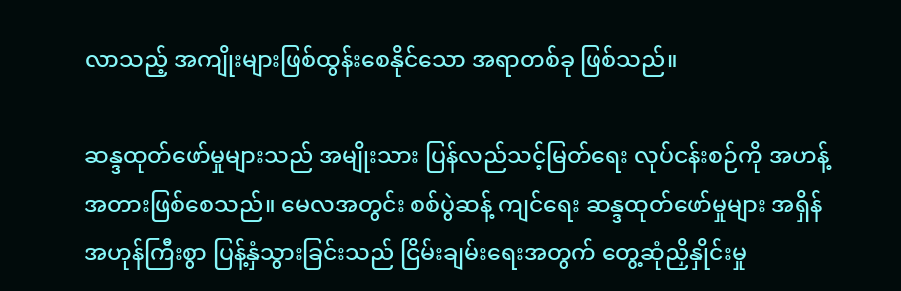လာသည့် အကျိုးများဖြစ်ထွန်းစေနိုင်သော အရာတစ်ခု ဖြစ်သည်။

ဆန္ဒထုတ်ဖော်မှုများသည် အမျိုးသား ပြန်လည်သင့်မြတ်ရေး လုပ်ငန်းစဉ်ကို အဟန့်အတားဖြစ်စေသည်။ မေလအတွင်း စစ်ပွဲဆန့် ကျင်ရေး ဆန္ဒထုတ်ဖော်မှုများ အရှိန်အဟုန်ကြီးစွာ ပြန့်နှံသွားခြင်းသည် ငြိမ်းချမ်းရေးအတွက် တွေ့ဆုံညှိနှိုင်းမှု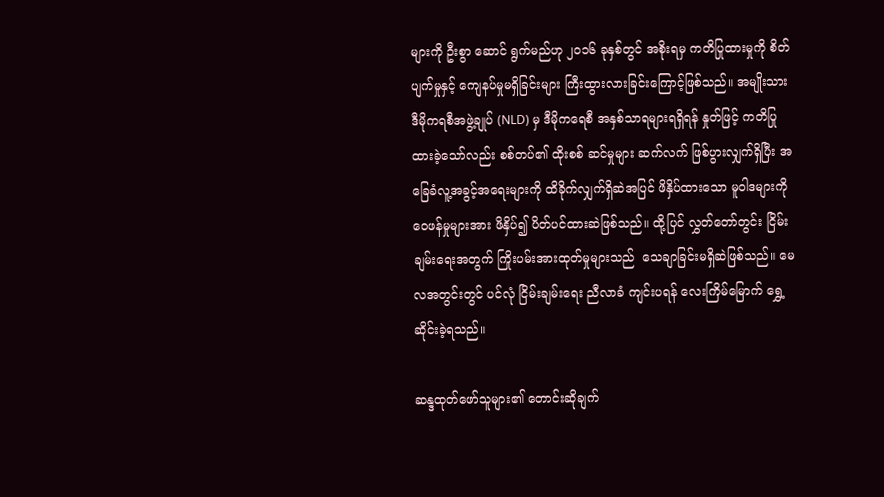များကို ဦးစွာ ဆောင် ရွက်မည်ဟု ၂၀၁၆ ခုနှစ်တွင် အစိုးရမှ ကတိပြုထားမှုကို စိတ်ပျက်မှုနှင့် ကျေနပ်မှုမရှိခြင်းများ ကြီးထွားလားခြင်းကြောင့်ဖြစ်သည်။ အမျိုးသား ဒီမိုကရစီအဖွဲ့ချုပ် (NLD) မှ ဒီမိုကရေစီ အနှစ်သာရများရရှိရန် နှုတ်ဖြင့် ကတိပြုထားခဲ့သော်လည်း စစ်တပ်၏ ထိုးစစ် ဆင်မှုများ ဆက်လက် ဖြစ်ပွားလျှက်ရှိပြီး အခြေခံလူ့အခွင့်အရေးများကို ထိခိုက်လျှက်ရှိဆဲအပြင် ဖိနှိပ်ထားသော မူဝါဒများကို ဝေဖန်မှုများအား ဖိနှိပ်၍ ပိတ်ပင်ထားဆဲဖြစ်သည်။ ထို့ပြင် လွှတ်တော်တွင်း ငြိမ်းချမ်းရေးအတွက် ကြိုးပမ်းအားထုတ်မှုများသည်  သေချာခြင်းမရှိဆဲဖြစ်သည်။ မေလအတွင်းတွင် ပင်လုံ ငြိမ်းချမ်းရေး ညီလာခံ ကျင်းပရန် လေးကြိမ်မြောက် ရွှေ့ဆိုင်းခဲ့ရသည်။

ဆန္ဒထုတ်ဖော်သူများ၏ တောင်းဆိုချက်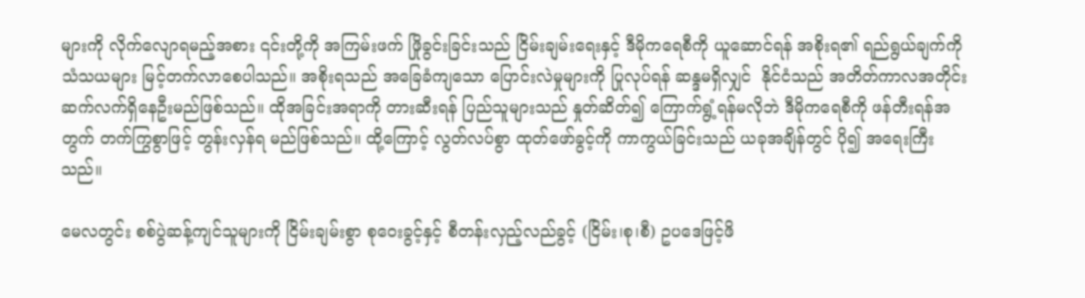များကို လိုက်လျောရမည့်အစား ၎င်းတို့ကို အကြမ်းဖက် ဖြိုခွင်းခြင်းသည် ငြိမ်းချမ်းရေးနှင့် ဒီမိုကရေစီကို ယူဆောင်ရန် အစိုးရ၏ ရည်ရွယ်ချက်ကို သံသယများ မြင့်တက်လာစေပါသည်။ အစိုးရသည် အခြေခံကျသော ပြောင်းလဲမှုများကို ပြုလုပ်ရန် ဆန္ဒမရှိလျှင်  နိုင်ငံသည် အတိတ်ကာလအတိုင်း ဆက်လက်ရှိနေဦးမည်ဖြစ်သည်။ ထိုအခြင်းအရာကို တားဆီးရန် ပြည်သူများသည် နှုတ်ဆိတ်၍ ကြောက်ရွံ့ရန်မလိုဘဲ ဒီမိုကရေစီကို ဖန်တီးရန်အတွက် တက်ကြွစွာဖြင့် တွန်းလှန်ရ မည်ဖြစ်သည်။ ထို့ကြောင့် လွတ်လပ်စွာ ထုတ်ဖော်ခွင့်ကို ကာကွယ်ခြင်းသည် ယခုအချိန်တွင် ပို၍ အရေးကြီးသည်။

မေလတွင်း စစ်ပွဲဆန့်ကျင်သူများကို ငြိမ်းချမ်းစွာ စုဝေးခွင့်နှင့် စီတန်းလှည့်လည်ခွင့် (ငြိမ်း၊စု၊စီ) ဥပဒေဖြင့်ဖိ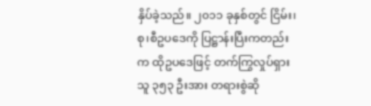နှိပ်ခဲ့သည်။ ၂၀၁၁ ခုနှစ်တွင် ငြိမ်း၊စု၊စီဥပဒေကို ပြဋ္ဌာန်းပြီးကတည်းက ထိုဥပဒေဖြင့် တက်ကြွလှုပ်ရှားသူ ၃၅၃ ဦးအား တရားစွဲဆို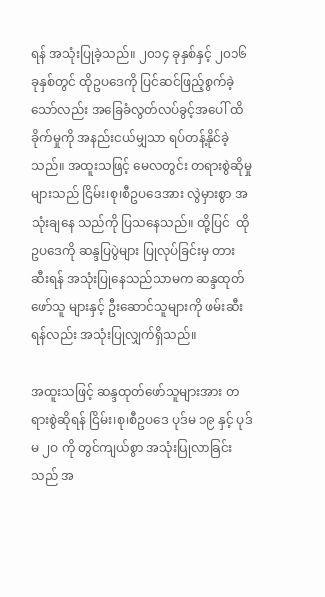ရန် အသုံးပြုခဲ့သည်။ ၂၀၁၄ ခုနှစ်နှင့် ၂၀၁၆ ခုနှစ်တွင် ထိုဥပဒေကို ပြင်ဆင်ဖြည့်စွက်ခဲ့သော်လည်း အခြေခံလွတ်လပ်ခွင့်အပေါ် ထိခိုက်မှုကို အနည်းငယ်မျှသာ ရပ်တန့်နိုင်ခဲ့သည်။ အထူးသဖြင့် မေလတွင်း တရားစွဲဆိုမှုများသည် ငြိမ်း၊စု၊စီဥပဒေအား လွဲမှားစွာ အသုံးချနေ သည်ကို ပြသနေသည်။ ထို့ပြင်  ထိုဥပဒေကို ဆန္ဒပြပွဲများ ပြုလုပ်ခြင်းမှ တားဆီးရန် အသုံးပြုနေသည်သာမက ဆန္ဒထုတ်ဖော်သူ များနှင့် ဦးဆောင်သူများကို ဖမ်းဆီးရန်လည်း အသုံးပြုလျှက်ရှိသည်။

အထူးသဖြင့် ဆန္ဒထုတ်ဖော်သူများအား တရားစွဲဆိုရန် ငြိမ်း၊စု၊စီဥပဒေ ပုဒ်မ ၁၉ နှင့် ပုဒ်မ ၂ဝ ကို တွင်ကျယ်စွာ အသုံးပြုလာခြင်း သည် အ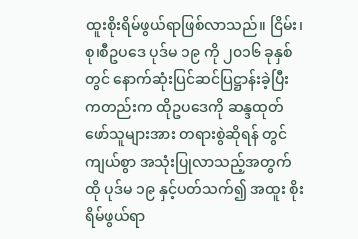ထူးစိုးရိမ်ဖွယ်ရာဖြစ်လာသည်။ ငြိမ်း၊စု၊စီဥပဒေ ပုဒ်မ ၁၉ ကို ၂၀၁၆ ခုနှစ်တွင် နောက်ဆုံးပြင်ဆင်ပြဋ္ဌာန်းခဲ့ပြီးကတည်းက ထိုဥပဒေကို ဆန္ဒထုတ်ဖော်သူများအား တရားစွဲဆိုရန် တွင်ကျယ်စွာ အသုံးပြုလာသည့်အတွက် ထို ပုဒ်မ ၁၉ နှင့်ပတ်သက်၍ အထူး စိုးရိမ်ဖွယ်ရာ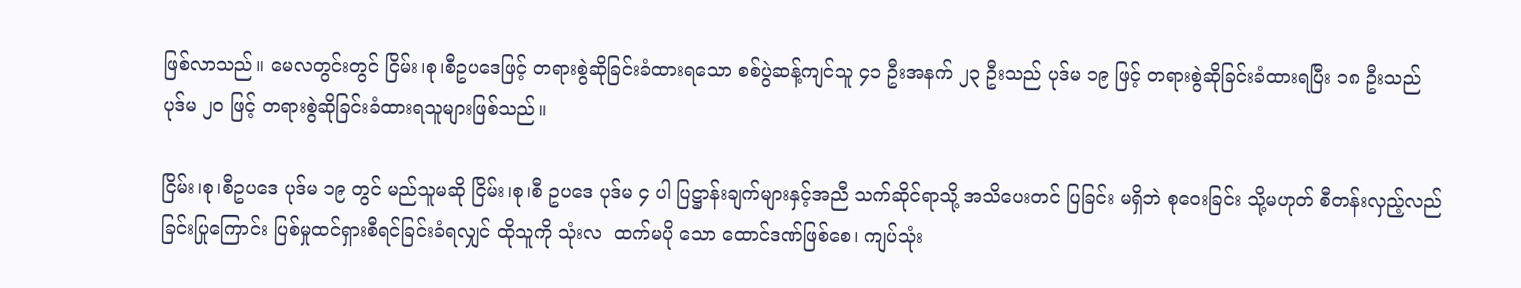ဖြစ်လာသည်။ မေလတွင်းတွင် ငြိမ်း၊စု၊စီဥပဒေဖြင့် တရားစွဲဆိုခြင်းခံထားရသော စစ်ပွဲဆန့်ကျင်သူ ၄၁ ဦးအနက် ၂၃ ဦးသည် ပုဒ်မ ၁၉ ဖြင့် တရားစွဲဆိုခြင်းခံထားရပြီး ၁၈ ဦးသည် ပုဒ်မ ၂ဝ ဖြင့် တရားစွဲဆိုခြင်းခံထားရသူများဖြစ်သည်။

ငြိမ်း၊စု၊စီဥပဒေ ပုဒ်မ ၁၉ တွင် မည်သူမဆို ငြိမ်း၊စု၊စီ ဥပဒေ ပုဒ်မ ၄ ပါ ပြဋ္ဌာန်းချက်များနှင့်အညီ သက်ဆိုင်ရာသို့ အသိပေးတင် ပြခြင်း မရှိဘဲ စုဝေးခြင်း သို့မဟုတ် စီတန်းလှည့်လည်ခြင်းပြုကြောင်း ပြစ်မှုထင်ရှားစီရင်ခြင်းခံရလျှင် ထိုသူကို သုံးလ  ထက်မပို သော ထောင်ဒဏ်ဖြစ်စေ၊ ကျပ်သုံး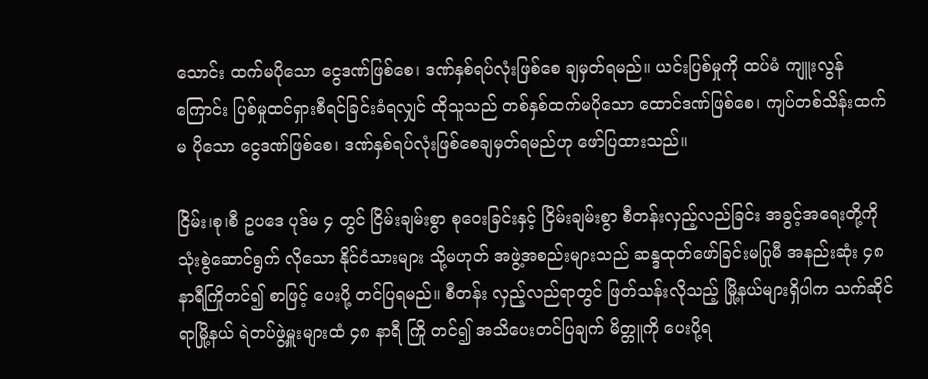သောင်း ထက်မပိုသော ငွေဒဏ်ဖြစ်စေ၊ ဒဏ်နှစ်ရပ်လုံးဖြစ်စေ ချမှတ်ရမည်။ ယင်းပြစ်မှုကို ထပ်မံ ကျူးလွန်ကြောင်း ပြစ်မှုထင်ရှားစီရင်ခြင်းခံရလျှင် ထိုသူသည် တစ်နှစ်ထက်မပိုသော ထောင်ဒဏ်ဖြစ်စေ၊ ကျပ်တစ်သိန်းထက်မ ပိုသော ငွေဒဏ်ဖြစ်စေ၊ ဒဏ်နှစ်ရပ်လုံးဖြစ်စေချမှတ်ရမည်ဟု ဖော်ပြထားသည်။

ငြိမ်း၊စု၊စီ ဥပဒေ ပုဒ်မ ၄ တွင် ငြိမ်းချမ်းစွာ စုဝေးခြင်းနှင့် ငြိမ်းချမ်းစွာ စီတန်းလှည့်လည်ခြင်း အခွင့်အရေးတို့ကို သုံးစွဲဆောင်ရွက် လိုသော နိုင်ငံသားများ သို့မဟုတ် အဖွဲ့အစည်းများသည် ဆန္ဒထုတ်ဖော်ခြင်းမပြုမီ အနည်းဆုံး ၄၈ နာရီကြိုတင်၍ စာဖြင့် ပေးပို့ တင်ပြရမည်။ စီတန်း လှည့်လည်ရာတွင် ဖြတ်သန်းလိုသည့် မြို့နယ်များရှိပါက သက်ဆိုင်ရာမြို့နယ် ရဲတပ်ဖွဲ့မှူးများထံ ၄၈ နာရီ ကြို တင်၍ အသိပေးတင်ပြချက် မိတ္တူကို ပေးပို့ရ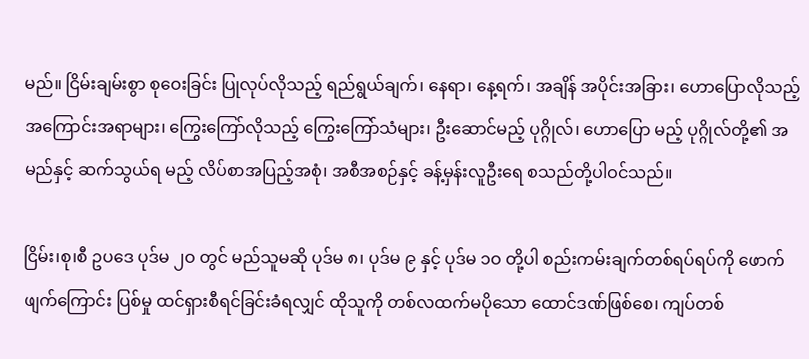မည်။ ငြိမ်းချမ်းစွာ စုဝေးခြင်း ပြုလုပ်လိုသည့် ရည်ရွယ်ချက်၊ နေရာ၊ နေ့ရက်၊ အချိန် အပိုင်းအခြား၊ ဟောပြောလိုသည့် အကြောင်းအရာများ၊ ကြွေးကြော်လိုသည့် ကြွေးကြော်သံများ၊ ဦးဆောင်မည့် ပုဂ္ဂိုလ်၊ ဟောပြော မည့် ပုဂ္ဂိုလ်တို့၏ အမည်နှင့် ဆက်သွယ်ရ မည့် လိပ်စာအပြည့်အစုံ၊ အစီအစဉ်နှင့် ခန့်မှန်းလူဦးရေ စသည်တို့ပါဝင်သည်။

ငြိမ်း၊စု၊စီ ဥပဒေ ပုဒ်မ ၂ဝ တွင် မည်သူမဆို ပုဒ်မ ၈၊ ပုဒ်မ ၉ နှင့် ပုဒ်မ ၁ဝ တို့ပါ စည်းကမ်းချက်တစ်ရပ်ရပ်ကို ဖောက်ဖျက်ကြောင်း ပြစ်မှု ထင်ရှားစီရင်ခြင်းခံရလျှင် ထိုသူကို တစ်လထက်မပိုသော ထောင်ဒဏ်ဖြစ်စေ၊ ကျပ်တစ်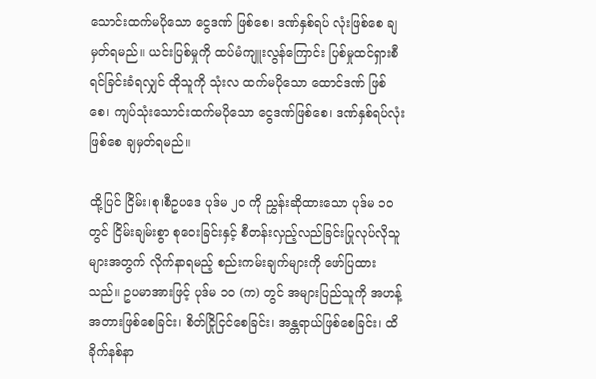သောင်းထက်မပိုသော ငွေဒဏ် ဖြစ်စေ၊ ဒဏ်နှစ်ရပ် လုံးဖြစ်စေ ချမှတ်ရမည်။ ယင်းပြစ်မှုကို ထပ်မံကျူးလွန်ကြောင်း ပြစ်မှုထင်ရှားစီရင်ခြင်းခံရလျှင် ထိုသူကို သုံးလ ထက်မပိုသော ထောင်ဒဏ် ဖြစ်စေ၊ ကျပ်သုံးသောင်းထက်မပိုသော ငွေဒဏ်ဖြစ်စေ၊ ဒဏ်နှစ်ရပ်လုံးဖြစ်စေ ချမှတ်ရမည်။

ထို့ပြင် ငြိမ်း၊စု၊စီဥပဒေ ပုဒ်မ ၂ဝ ကို ညွှန်းဆိုထားသော ပုဒ်မ ၁ဝ တွင် ငြိမ်းချမ်းစွာ စုဝေးခြင်းနှင့် စီတန်းလှည့်လည်ခြင်းပြုလုပ်လိုသူ များအတွက် လိုက်နာရမည့် စည်းကမ်းချက်များကို ဖော်ပြထားသည်။ ဥပမာအားဖြင့် ပုဒ်မ ၁ဝ (က) တွင် အများပြည်သူကို အဟန့် အတားဖြစ်စေခြင်း၊ စိတ်ငြိုငြင်စေခြင်း၊ အန္တရာယ်ဖြစ်စေခြင်း၊ ထိခိုက်နစ်နာ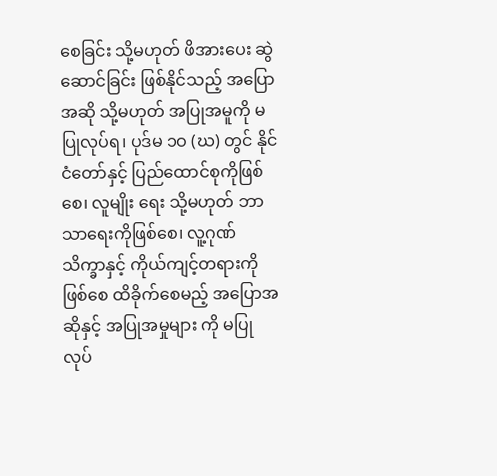စေခြင်း သို့မဟုတ် ဖိအားပေး ဆွဲဆောင်ခြင်း ဖြစ်နိုင်သည့် အပြောအဆို သို့မဟုတ် အပြုအမူကို မပြုလုပ်ရ၊ ပုဒ်မ ၁ဝ (ဃ) တွင် နိုင်ငံတော်နှင့် ပြည်ထောင်စုကိုဖြစ်စေ၊ လူမျိုး ရေး သို့မဟုတ် ဘာသာရေးကိုဖြစ်စေ၊ လူ့ဂုဏ်သိက္ခာနှင့် ကိုယ်ကျင့်တရားကိုဖြစ်စေ ထိခိုက်စေမည့် အပြောအဆိုနှင့် အပြုအမှုများ ကို မပြုလုပ်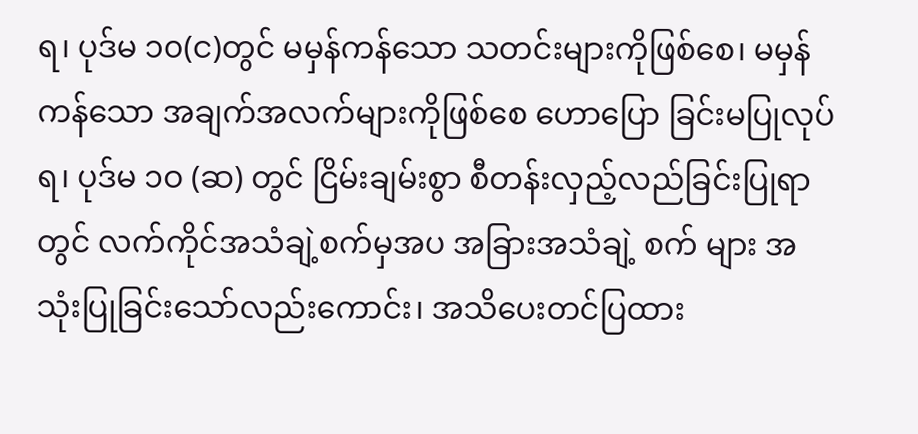ရ၊ ပုဒ်မ ၁၀(င)တွင် မမှန်ကန်သော သတင်းများကိုဖြစ်စေ၊ မမှန်ကန်သော အချက်အလက်များကိုဖြစ်စေ ဟောပြော ခြင်းမပြုလုပ်ရ၊ ပုဒ်မ ၁ဝ (ဆ) တွင် ငြိမ်းချမ်းစွာ စီတန်းလှည့်လည်ခြင်းပြုရာတွင် လက်ကိုင်အသံချဲ့စက်မှအပ အခြားအသံချဲ့ စက် များ အသုံးပြုခြင်းသော်လည်းကောင်း၊ အသိပေးတင်ပြထား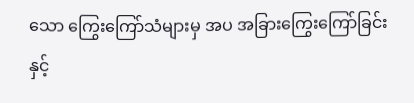သော ကြွေးကြော်သံများမှ အပ အခြားကြွေးကြော်ခြင်းနှင့်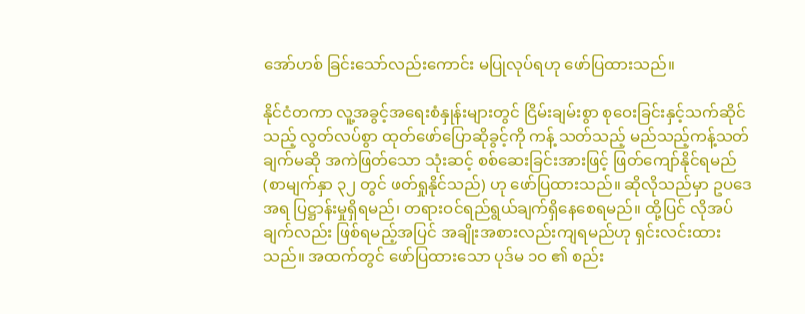အော်ဟစ် ခြင်းသော်လည်းကောင်း မပြုလုပ်ရဟု ဖော်ပြထားသည်။

နိုင်ငံတကာ လူ့အခွင့်အရေးစံနှုန်းများတွင် ငြိမ်းချမ်းစွာ စုဝေးခြင်းနှင့်သက်ဆိုင်သည့် လွတ်လပ်စွာ ထုတ်ဖော်ပြောဆိုခွင့်ကို ကန့် သတ်သည့် မည်သည့်ကန့်သတ်ချက်မဆို အကဲဖြတ်သော သုံးဆင့် စစ်ဆေးခြင်းအားဖြင့် ဖြတ်ကျော်နိုင်ရမည် (စာမျက်နှာ ၃၂ တွင် ဖတ်ရှုနိုင်သည်) ဟု ဖော်ပြထားသည်။ ဆိုလိုသည်မှာ ဥပဒေအရ ပြဋ္ဌာန်းမှုရှိရမည်၊ တရားဝင်ရည်ရွယ်ချက်ရှိနေစေရမည်။ ထို့ပြင် လိုအပ်ချက်လည်း ဖြစ်ရမည့်အပြင် အချိုးအစားလည်းကျရမည်ဟု ရှင်းလင်းထားသည်။ အထက်တွင် ဖော်ပြထားသော ပုဒ်မ ၁ဝ ၏ စည်း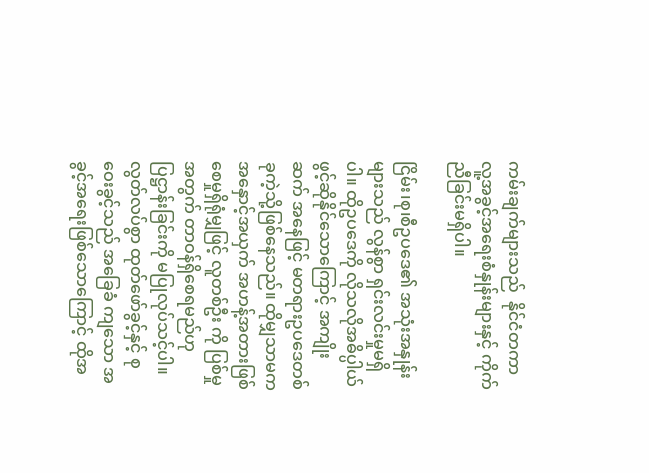ကမ်းချက်များသည်  နိုင်ငံတကာ လူ့အခွင့်အရေးစံနှုန်းများနှင့် ကိုက်ညီခြင်းမရှိပါ။

ငြိမ်း၊စု၊စီဥပဒေ၏ အသုံးအနှုန်းများသည် လွန်စွာ ရှင်းလင်းမှုမရှိပါ။ ထိုဥပဒေကို လိုသလိုအဓိပ္ပါယ်ဖွင့်ဆိုနိုင်သောကြောင့် အကျိုး ဆက် အနေဖြင့် မတရားဥပဒေတစ်ခုကဲ့သို့ဖြစ်နေသည်။ ထိုမျှသာမက အနှောင့်အယှက် အဟန့်အတားဖြစ်စေမှုရှိရုံမျှဖြင့် လူတစ်ဦး ကို ပြစ်မှုအတွက် တာဝန်ရှိစေရမည်ဟု ပြဋ္ဌာန်းခြင်းကို မပြုလုပ်သင့်ပါ။ လွတ်လပ်စွာ ထုတ်ဖော်ခွင့်နှင့် စုဝေးခွင့်သည် အခြေခံ ကျသော အခွင့်အရေးဖြစ်သောကြောင့် ထိုအ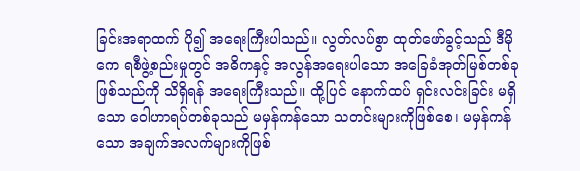ခြင်းအရာထက် ပို၍ အရေးကြီးပါသည်။ လွတ်လပ်စွာ ထုတ်ဖော်ခွင့်သည် ဒီမိုကေ ရစီဖွဲ့စည်းမှုတွင် အဓိကနှင့် အလွန်အရေးပါသော အခြေခံအုတ်မြစ်တစ်ခုဖြစ်သည်ကို သိရှိရန် အရေးကြီးသည်။ ထို့ပြင် နောက်ထပ် ရှင်းလင်းခြင်း မရှိသော ဝေါဟာရပ်တစ်ခုသည် မမှန်ကန်သော သတင်းများကိုဖြစ်စေ၊ မမှန်ကန်သော အချက်အလက်များကိုဖြစ်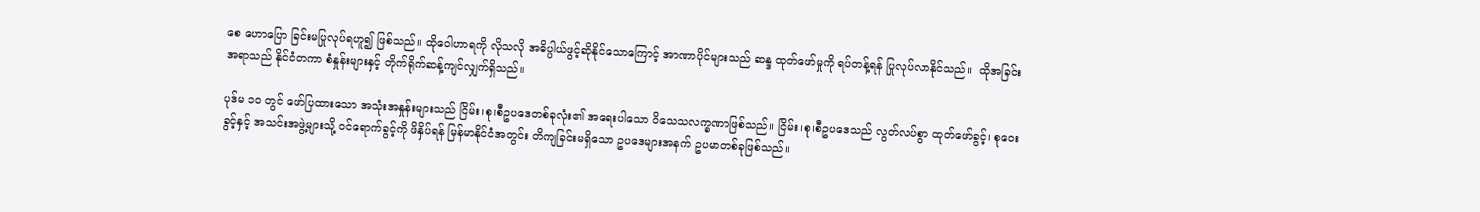စေ ဟောပြော ခြင်းမပြုလုပ်ရဟူ၍ ဖြစ်သည်။ ထိုဝေါဟာရကို လိုသလို အဓိပ္ပါယ်ဖွင့်ဆိုနိုင်သောကြောင့် အာဏာပိုင်များသည် ဆန္ဒ ထုတ်ဖော်မှုကို ရပ်တန့်ရန် ပြုလုပ်လာနိုင်သည်။  ထိုအခြင်းအရာသည် နိုင်ငံတကာ စံနှုန်းများနှင့် တိုက်ရိုက်ဆန့်ကျင်လျှက်ရှိသည်။

ပုဒ်မ ၁ဝ တွင် ဖော်ပြထားသော အသုံးအနှုန်းများသည် ငြိမ်း၊စု၊စီဥပဒေတစ်ခုလုံး၏ အရေးပါသော ဝိသေသလက္ခဏာဖြစ်သည်။ ငြိမ်း၊စု၊စီဥပဒေသည် လွတ်လပ်စွာ ထုတ်ဖော်ခွင့်၊ စုဝေးခွင့်နှင့် အသင်းအဖွဲ့များသို့ ဝင်ရောက်ခွင့်ကို ဖိနှိပ်ရန် မြန်မာနိုင်ငံအတွင်း တိကျခြင်းမရှိသော ဥပဒေများအနက် ဥပမာတစ်ခုဖြစ်သည်။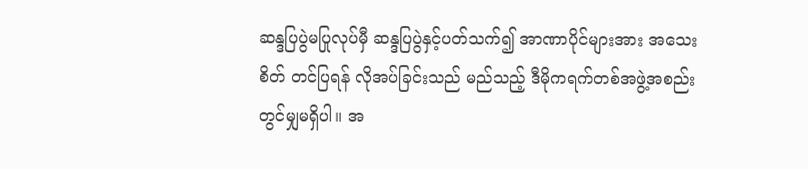ဆန္ဒပြပွဲမပြုလုပ်မှီ ဆန္ဒပြပွဲနှင့်ပတ်သက်၍ အာဏာပိုင်များအား အသေးစိတ် တင်ပြရန် လိုအပ်ခြင်းသည် မည်သည့် ဒီမိုကရက်တစ်အဖွဲ့အစည်းတွင်မျှမရှိပါ။ အ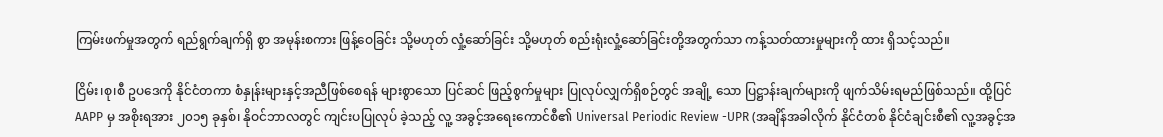ကြမ်းဖက်မှုအတွက် ရည်ရွက်ချက်ရှိ စွာ အမုန်းစကား ဖြန့်ဝေခြင်း သို့မဟုတ် လှုံ့ဆော်ခြင်း သို့မဟုတ် စည်းရုံးလှုံ့ဆော်ခြင်းတို့အတွက်သာ ကန့်သတ်ထားမှုများကို ထား ရှိသင့်သည်။

ငြိမ်း၊စု၊စီ ဥပဒေကို နိုင်ငံတကာ စံနှုန်းများနှင့်အညီဖြစ်စေရန် များစွာသော ပြင်ဆင် ဖြည့်စွက်မှုများ ပြုလုပ်လျှက်ရှိစဉ်တွင် အချို့ သော ပြဋ္ဌာန်းချက်များကို ဖျက်သိမ်းရမည်ဖြစ်သည်။ ထို့ပြင် AAPP မှ အစိုးရအား ၂၀၁၅ ခုနှစ်၊ နိုဝင်ဘာလတွင် ကျင်းပပြုလုပ် ခဲ့သည့် လူ့ အခွင့်အရေးကောင်စီ၏ Universal Periodic Review -UPR (အချိန်အခါလိုက် နိုင်ငံတစ် နိုင်ငံချင်းစီ၏ လူ့အခွင့်အ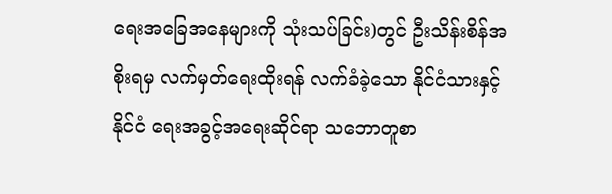ရေးအခြေအနေများကို သုံးသပ်ခြင်း)တွင် ဦးသိန်းစိန်အစိုးရမှ လက်မှတ်ရေးထိုးရန် လက်ခံခဲ့သော နိုင်ငံသားနှင့် နိုင်ငံ ရေးအခွင့်အရေးဆိုင်ရာ သဘောတူစာ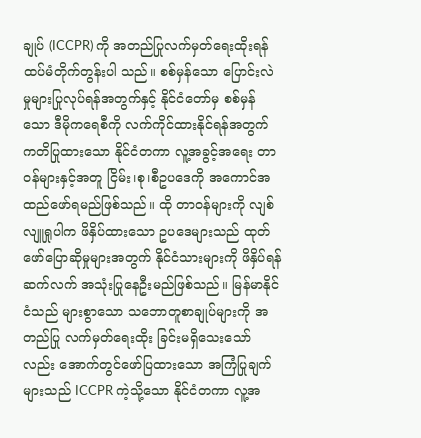ချုပ် (ICCPR) ကို အတည်ပြုလက်မှတ်ရေးထိုးရန် ထပ်မံတိုက်တွန်းပါ သည်။ စစ်မှန်သော ပြောင်းလဲမှုများပြုလုပ်ရန်အတွက်နှင့် နိုင်ငံတော်မှ စစ်မှန်သော ဒီမိုကရေစီကို လက်ကိုင်ထားနိုင်ရန်အတွက် ကတိပြုထားသော နိုင်ငံတကာ လူ့အခွင့်အရေး တာဝန်များနှင့်အတူ ငြိမ်း၊စု၊စီဥပဒေကို အကောင်အထည်ဖော်ရမည်ဖြစ်သည်။ ထို တာဝန်များကို လျစ်လျူရှုပါက ဖိနှိပ်ထားသော ဥပဒေများသည် ထုတ်ဖော်ပြောဆိုမှုများအတွက် နိုင်ငံသားများကို ဖိနှိပ်ရန် ဆက်လက် အသုံးပြုနေဦးမည်ဖြစ်သည်။ မြန်မာနိုင်ငံသည် များစွာသော သဘောတူစာချုပ်များကို အတည်ပြု လက်မှတ်ရေးထိုး ခြင်းမရှိသေးသော်လည်း အောက်တွင်ဖော်ပြထားသော အကြံပြုချက်များသည် ICCPR ကဲ့သို့သော နိုင်ငံတကာ လူ့အ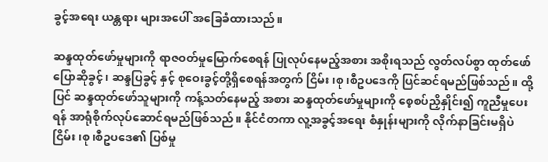ခွင့်အရေး ယန္တရား များအပေါ် အခြေခံထားသည်။

ဆန္ဒထုတ်ဖော်မှုများကို ရာဇဝတ်မှုမြောက်စေရန် ပြုလုပ်နေမည့်အစား အစိုးရသည် လွတ်လပ်စွာ ထုတ်ဖော်ပြောဆိုခွင့်၊ ဆန္ဒပြခွင့် နှင့် စုဝေးခွင့်တို့ရှိစေရန်အတွက် ငြိမ်း၊စု၊စီဥပဒေကို ပြင်ဆင်ရမည်ဖြစ်သည်။ ထို့ပြင် ဆန္ဒထုတ်ဖော်သူများကို ကန့်သတ်နေမည့် အစား ဆန္ဒထုတ်ဖော်မှုများကို စေ့စပ်ညှိနှိုင်း၍ ကူညီမှုပေးရန် အာရုံစိုက်လုပ်ဆောင်ရမည်ဖြစ်သည်။ နိုင်ငံတကာ လူ့အခွင့်အရေး စံနှုန်းများကို လိုက်နာခြင်းမရှိပဲ ငြိမ်း၊စု၊စီဥပဒေ၏ ပြစ်မှု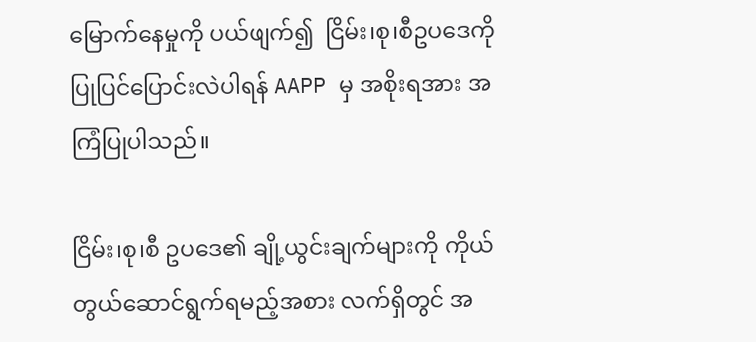မြောက်နေမှုကို ပယ်ဖျက်၍  ငြိမ်း၊စု၊စီဥပဒေကို ပြုပြင်ပြောင်းလဲပါရန် AAPP မှ အစိုးရအား အကြံပြုပါသည်။

ငြိမ်း၊စု၊စီ ဥပဒေ၏ ချို့ယွင်းချက်များကို ကိုယ်တွယ်ဆောင်ရွက်ရမည့်အစား လက်ရှိတွင် အ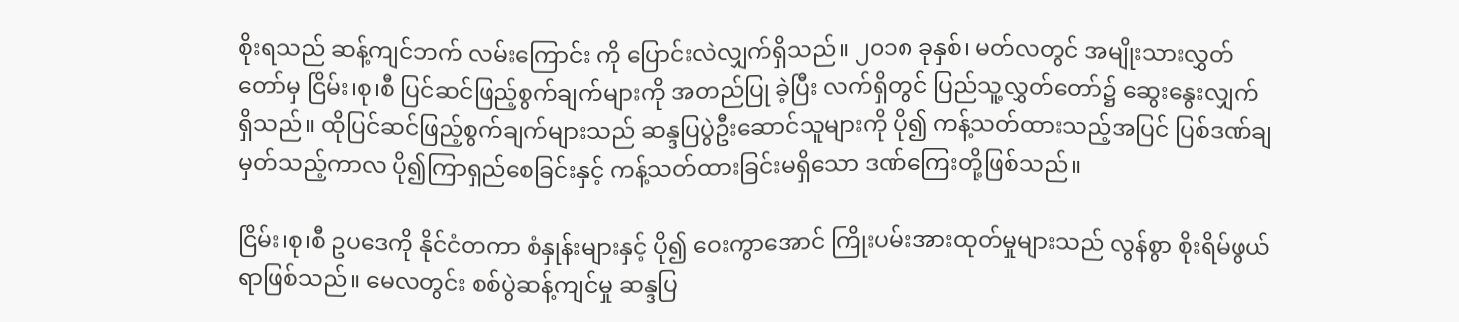စိုးရသည် ဆန့်ကျင်ဘက် လမ်းကြောင်း ကို ပြောင်းလဲလျှက်ရှိသည်။ ၂၀၁၈ ခုနှစ်၊ မတ်လတွင် အမျိုးသားလွှတ်တော်မှ ငြိမ်း၊စု၊စီ ပြင်ဆင်ဖြည့်စွက်ချက်များကို အတည်ပြု ခဲ့ပြီး လက်ရှိတွင် ပြည်သူ့လွှတ်တော်၌ ဆွေးနွေးလျှက်ရှိသည်။ ထိုပြင်ဆင်ဖြည့်စွက်ချက်များသည် ဆန္ဒပြပွဲဦးဆောင်သူများကို ပို၍ ကန့်သတ်ထားသည့်အပြင် ပြစ်ဒဏ်ချမှတ်သည့်ကာလ ပို၍ကြာရှည်စေခြင်းနှင့် ကန့်သတ်ထားခြင်းမရှိသော ဒဏ်ကြေးတို့ဖြစ်သည်။

ငြိမ်း၊စု၊စီ ဥပဒေကို နိုင်ငံတကာ စံနှုန်းများနှင့် ပို၍ ဝေးကွာအောင် ကြိုးပမ်းအားထုတ်မှုများသည် လွန်စွာ စိုးရိမ်ဖွယ်ရာဖြစ်သည်။ မေလတွင်း စစ်ပွဲဆန့်ကျင်မှု ဆန္ဒပြ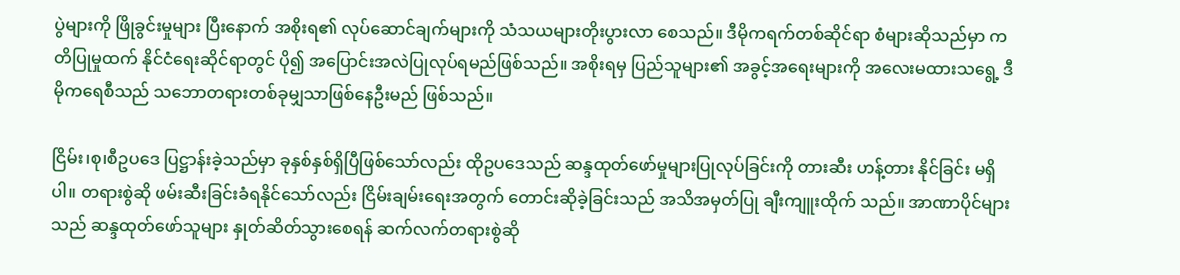ပွဲများကို ဖြိုခွင်းမှုများ ပြီးနောက် အစိုးရ၏ လုပ်ဆောင်ချက်များကို သံသယများတိုးပွားလာ စေသည်။ ဒီမိုကရက်တစ်ဆိုင်ရာ စံများဆိုသည်မှာ ကတိပြုမှုထက် နိုင်ငံရေးဆိုင်ရာတွင် ပို၍ အပြောင်းအလဲပြုလုပ်ရမည်ဖြစ်သည်။ အစိုးရမှ ပြည်သူများ၏ အခွင့်အရေးများကို အလေးမထားသရွေ့ ဒီမိုကရေစီသည် သဘောတရားတစ်ခုမျှသာဖြစ်နေဦးမည် ဖြစ်သည်။

ငြိမ်း၊စု၊စီဥပဒေ ပြဋ္ဌာန်းခဲ့သည်မှာ ခုနှစ်နှစ်ရှိပြီဖြစ်သော်လည်း ထိုဥပဒေသည် ဆန္ဒထုတ်ဖော်မှုများပြုလုပ်ခြင်းကို တားဆီး ဟန့်တား နိုင်ခြင်း မရှိပါ။ တရားစွဲဆို ဖမ်းဆီးခြင်းခံရနိုင်သော်လည်း ငြိမ်းချမ်းရေးအတွက် တောင်းဆိုခဲ့ခြင်းသည် အသိအမှတ်ပြု ချီးကျူးထိုက် သည်။ အာဏာပိုင်များသည် ဆန္ဒထုတ်ဖော်သူများ နှုတ်ဆိတ်သွားစေရန် ဆက်လက်တရားစွဲဆို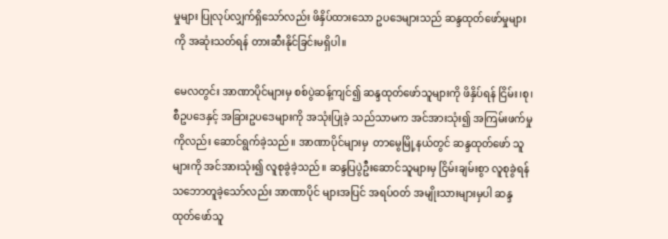မှုများ ပြုလုပ်လျှက်ရှိသော်လည်း ဖိနှိပ်ထားသော ဥပဒေများသည် ဆန္ဒထုတ်ဖော်မှုများကို အဆုံးသတ်ရန် တားဆီးနိုင်ခြင်းမရှိပါ။

မေလတွင်း အာဏာပိုင်များမှ စစ်ပွဲဆန့်ကျင်၍ ဆန္ဒထုတ်ဖော်သူများကို ဖိနှိပ်ရန် ငြိမ်း၊စု၊စီဥပဒေနှင့် အခြားဥပဒေများကို အသုံးပြုခဲ့ သည်သာမက အင်အားသုံး၍ အကြမ်းဖက်မှုကိုလည်း ဆောင်ရွက်ခဲ့သည်။ အာဏာပိုင်များမှ  တာမွေမြို့နယ်တွင် ဆန္ဒထုတ်ဖော် သူများကို အင်အားသုံး၍ လူစုခွဲခဲ့သည်။ ဆန္ဒပြပွဲဦးဆောင်သူများမှ ငြိမ်းချမ်းစွာ လူစုခွဲရန် သဘောတူခဲ့သော်လည်း အာဏာပိုင် များအပြင် အရပ်ဝတ် အမျိုးသားများမှပါ ဆန္ဒထုတ်ဖော်သူ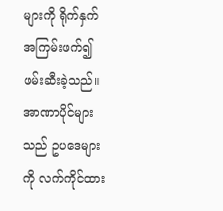များကို ရိုက်နှက် အကြမ်းဖက်၍ ဖမ်းဆီးခဲ့သည်။ အာဏာပိုင်များသည် ဥပဒေများကို လက်ကိုင်ထား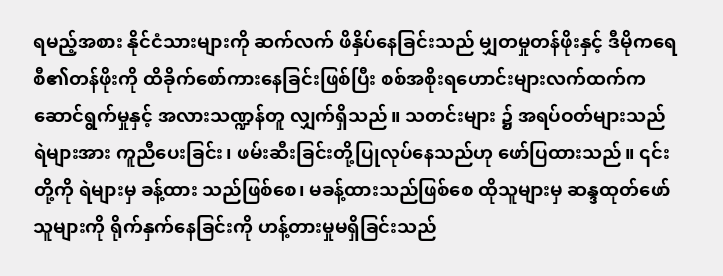ရမည့်အစား နိုင်ငံသားများကို ဆက်လက် ဖိနှိပ်နေခြင်းသည် မျှတမှုတန်ဖိုးနှင့် ဒီမိုကရေစီ၏တန်ဖိုးကို ထိခိုက်စော်ကားနေခြင်းဖြစ်ပြီး စစ်အစိုးရဟောင်းများလက်ထက်က ဆောင်ရွက်မှုနှင့် အလားသဏ္ဍန်တူ လျှက်ရှိသည်။ သတင်းများ ၌ အရပ်ဝတ်များသည် ရဲများအား ကူညီပေးခြင်း၊ ဖမ်းဆီးခြင်းတို့ပြုလုပ်နေသည်ဟု ဖော်ပြထားသည်။ ၎င်းတို့ကို ရဲများမှ ခန့်ထား သည်ဖြစ်စေ၊ မခန့်ထားသည်ဖြစ်စေ ထိုသူများမှ ဆန္ဒထုတ်ဖော်သူများကို ရိုက်နှက်နေခြင်းကို ဟန့်တားမှုမရှိခြင်းသည်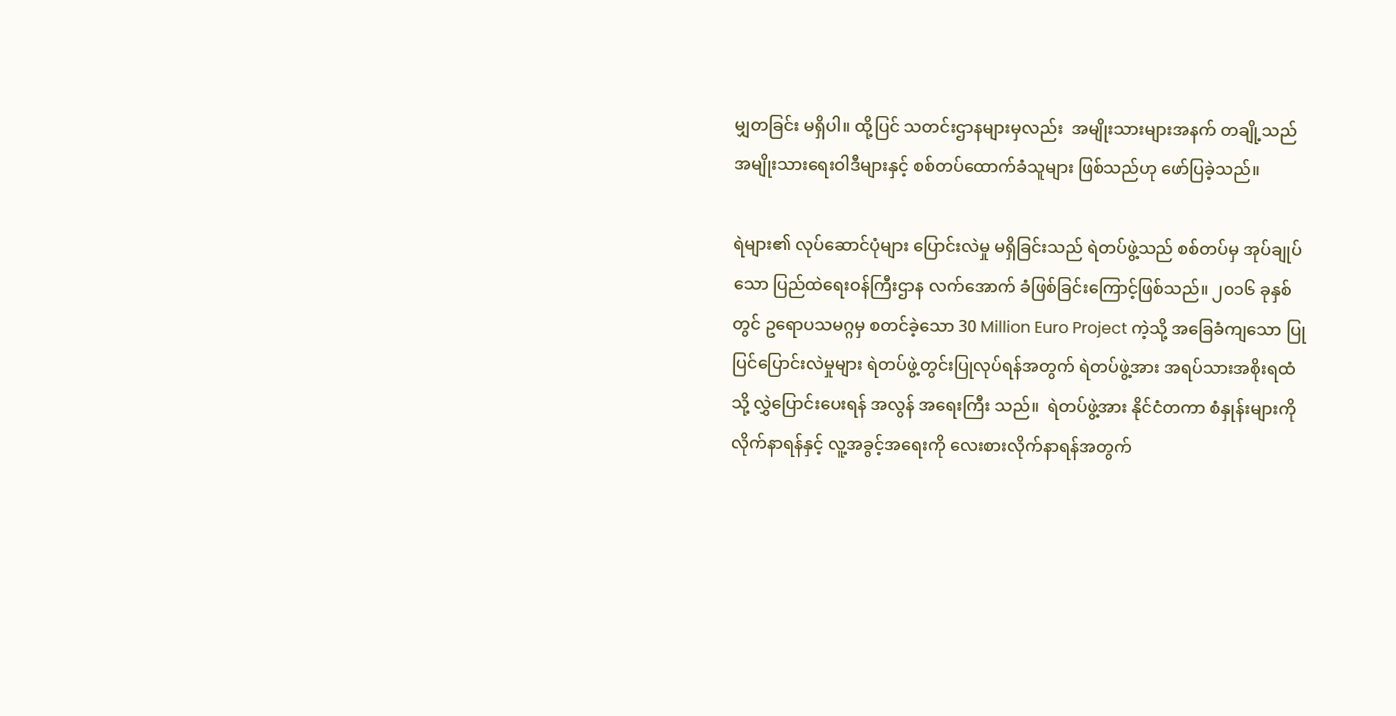မျှတခြင်း မရှိပါ။ ထို့ပြင် သတင်းဌာနများမှလည်း  အမျိုးသားများအနက် တချို့သည် အမျိုးသားရေးဝါဒီများနှင့် စစ်တပ်ထောက်ခံသူများ ဖြစ်သည်ဟု ဖော်ပြခဲ့သည်။

ရဲများ၏ လုပ်ဆောင်ပုံများ ပြောင်းလဲမှု မရှိခြင်းသည် ရဲတပ်ဖွဲ့သည် စစ်တပ်မှ အုပ်ချုပ်သော ပြည်ထဲရေးဝန်ကြီးဌာန လက်အောက် ခံဖြစ်ခြင်းကြောင့်ဖြစ်သည်။ ၂၀၁၆ ခုနှစ်တွင် ဥရောပသမဂ္ဂမှ စတင်ခဲ့သော 30 Million Euro Project ကဲ့သို့ အခြေခံကျသော ပြုပြင်ပြောင်းလဲမှုများ ရဲတပ်ဖွဲ့တွင်းပြုလုပ်ရန်အတွက် ရဲတပ်ဖွဲ့အား အရပ်သားအစိုးရထံသို့ လွှဲပြောင်းပေးရန် အလွန် အရေးကြီး သည်။  ရဲတပ်ဖွဲ့အား နိုင်ငံတကာ စံနှုန်းများကို လိုက်နာရန်နှင့် လူ့အခွင့်အရေးကို လေးစားလိုက်နာရန်အတွက်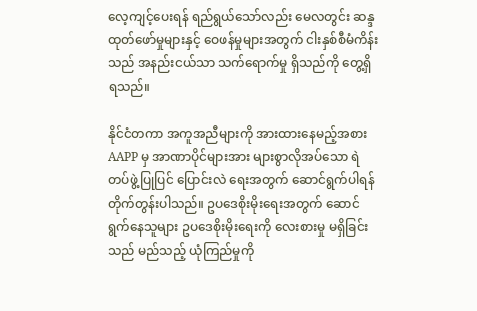လေ့ကျင့်ပေးရန် ရည်ရွယ်သော်လည်း မေလတွင်း ဆန္ဒထုတ်ဖော်မှုများနှင့် ဝေဖန်မှုများအတွက် ငါးနှစ်စီမံကိန်းသည် အနည်းငယ်သာ သက်ရောက်မှု ရှိသည်ကို တွေ့ရှိရသည်။

နိုင်ငံတကာ အကူအညီများကို အားထားနေမည့်အစား AAPP မှ အာဏာပိုင်များအား များစွာလိုအပ်သော ရဲတပ်ဖွဲ့ပြုပြင် ပြောင်းလဲ ရေးအတွက် ဆောင်ရွက်ပါရန် တိုက်တွန်းပါသည်။ ဥပဒေစိုးမိုးရေးအတွက် ဆောင်ရွက်နေသူများ ဥပဒေစိုးမိုးရေးကို လေးစားမှု မရှိခြင်းသည် မည်သည့် ယုံကြည်မှုကို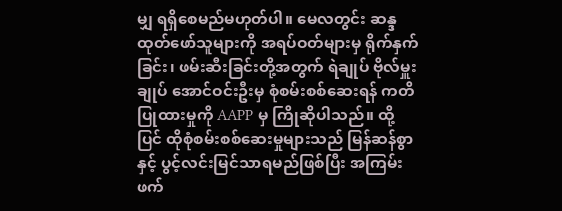မျှ ရရှိစေမည်မဟုတ်ပါ။ မေလတွင်း ဆန္ဒထုတ်ဖော်သူများကို အရပ်ဝတ်များမှ ရိုက်နှက်ခြင်း၊ ဖမ်းဆီးခြင်းတို့အတွက် ရဲချုပ် ဗိုလ်မှူးချုပ် အောင်ဝင်းဦးမှ စုံစမ်းစစ်ဆေးရန် ကတိပြုထားမှုကို AAPP မှ ကြိုဆိုပါသည်။ ထို့ပြင် ထိုစုံစမ်းစစ်ဆေးမှုများသည် မြန်ဆန်စွာနှင့် ပွင့်လင်းမြင်သာရမည်ဖြစ်ပြီး အကြမ်းဖက်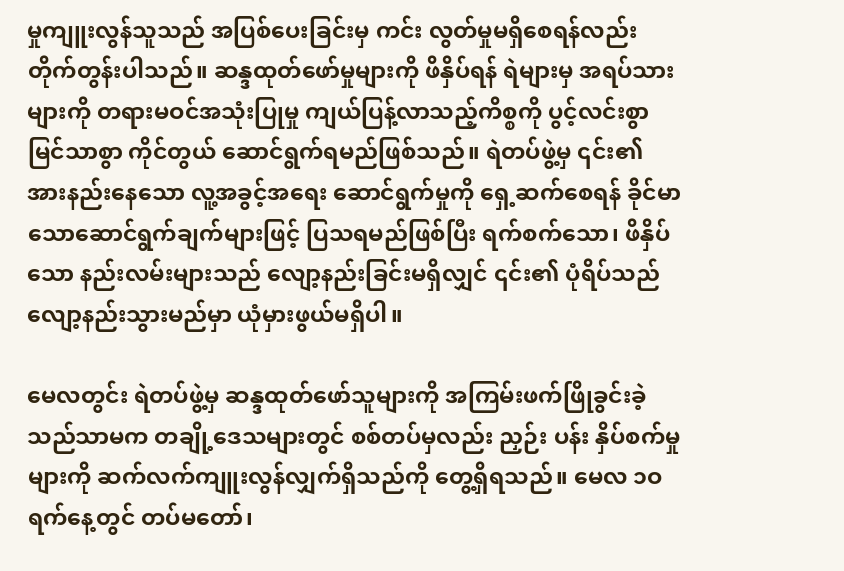မှုကျူးလွန်သူသည် အပြစ်ပေးခြင်းမှ ကင်း လွတ်မှုမရှိစေရန်လည်း တိုက်တွန်းပါသည်။ ဆန္ဒထုတ်ဖော်မှုများကို ဖိနှိပ်ရန် ရဲများမှ အရပ်သားများကို တရားမဝင်အသုံးပြုမှု ကျယ်ပြန့်လာသည့်ကိစ္စကို ပွင့်လင်းစွာ မြင်သာစွာ ကိုင်တွယ် ဆောင်ရွက်ရမည်ဖြစ်သည်။ ရဲတပ်ဖွဲ့မှ ၎င်း၏ အားနည်းနေသော လူ့အခွင့်အရေး ဆောင်ရွက်မှုကို ရှေ့ဆက်စေရန် ခိုင်မာသောဆောင်ရွက်ချက်များဖြင့် ပြသရမည်ဖြစ်ပြီး ရက်စက်သော၊ ဖိနှိပ်သော နည်းလမ်းများသည် လျော့နည်းခြင်းမရှိလျှင် ၎င်း၏ ပုံရိပ်သည် လျော့နည်းသွားမည်မှာ ယုံမှားဖွယ်မရှိပါ။

မေလတွင်း ရဲတပ်ဖွဲ့မှ ဆန္ဒထုတ်ဖော်သူများကို အကြမ်းဖက်ဖြိုခွင်းခဲ့သည်သာမက တချို့ဒေသများတွင် စစ်တပ်မှလည်း ညှဉ်း ပန်း နှိပ်စက်မှုများကို ဆက်လက်ကျူးလွန်လျှက်ရှိသည်ကို တွေ့ရှိရသည်။ မေလ ၁ဝ ရက်နေ့တွင် တပ်မတော်၊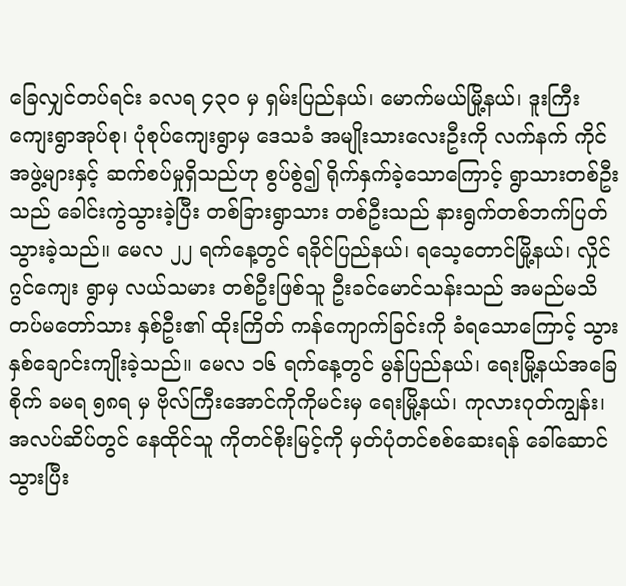ခြေလျှင်တပ်ရင်း ခလရ ၄၃ဝ မှ ရှမ်းပြည်နယ်၊ မောက်မယ်မြို့နယ်၊ ဒူးကြီးကျေးရွာအုပ်စု၊ ပုံစုပ်ကျေးရွာမှ ဒေသခံ အမျိုးသားလေးဦးကို လက်နက် ကိုင်အဖွဲ့များနှင့် ဆက်စပ်မှုရှိသည်ဟု စွပ်စွဲ၍ ရိုက်နှက်ခဲ့သောကြောင့် ရွာသားတစ်ဦးသည် ခေါင်းကွဲသွားခဲ့ပြီး တစ်ခြားရွာသား တစ်ဦးသည် နားရွက်တစ်ဘက်ပြတ်သွားခဲ့သည်။ မေလ ၂၂ ရက်နေ့တွင် ရခိုင်ပြည်နယ်၊ ရသေ့တောင်မြို့နယ်၊ လှိုင်ဂွင်ကျေး ရွာမှ လယ်သမား တစ်ဦးဖြစ်သူ ဦးခင်မောင်သန်းသည် အမည်မသိ တပ်မတော်သား နှစ်ဦး၏ ထိုးကြိတ် ကန်ကျောက်ခြင်းကို ခံရသောကြောင့် သွား နှစ်ချောင်းကျိုးခဲ့သည်။ မေလ ၁၆ ရက်နေ့တွင် မွန်ပြည်နယ်၊ ရေးမြို့နယ်အခြေစိုက် ခမရ ၅၈ရ မှ ဗိုလ်ကြီးအောင်ကိုကိုမင်းမှ ရေးမြို့နယ်၊ ကုလားဂုတ်ကျွန်း၊ အလပ်ဆိပ်တွင် နေထိုင်သူ ကိုတင်စိုးမြင့်ကို မှတ်ပုံတင်စစ်ဆေးရန် ခေါ်ဆောင်သွားပြီး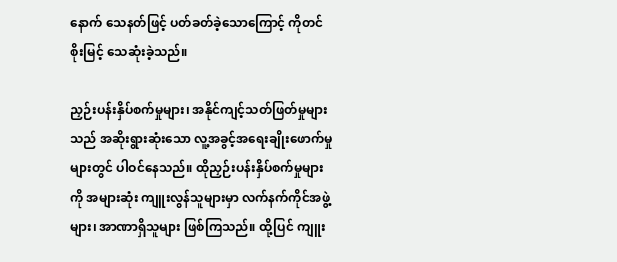နောက် သေနတ်ဖြင့် ပတ်ခတ်ခဲ့သောကြောင့် ကိုတင်စိုးမြင့် သေဆုံးခဲ့သည်။

ညှဉ်းပန်းနှိပ်စက်မှုများ၊ အနိုင်ကျင့်သတ်ဖြတ်မှုများသည် အဆိုးရွားဆုံးသော လူ့အခွင့်အရေးချိုးဖောက်မှုများတွင် ပါဝင်နေသည်။ ထိုညှဉ်းပန်းနှိပ်စက်မှုများကို အများဆုံး ကျူးလွန်သူများမှာ လက်နက်ကိုင်အဖွဲ့များ၊ အာဏာရှိသူများ ဖြစ်ကြသည်။ ထို့ပြင် ကျူး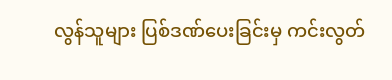လွန်သူများ ပြစ်ဒဏ်ပေးခြင်းမှ ကင်းလွတ်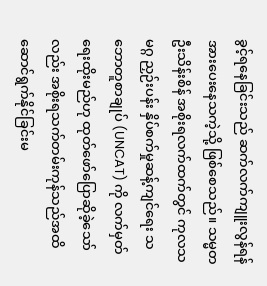ခွင့်ရနေခြင်းသည် ဆက်လက်ကျူးလွန်ရန် အားပေးနေသကဲ့သို့ ဖြစ်စေသည်။ သမ္မတ ဦးသိန်းစိန် အစိုးရလက်ထက်တွင် ကုလသမဂ္ဂ ညှဉ်းပန်း နှိပ်စက်မှုဆန့်ကျင်ရေး သဘောတူစာချုပ် (UNCAT) ကို လက်မှတ်ရေးထိုးမည်ဟု ထုတ်ဖော်ပြောဆိုခဲ့သော်လည်း အစိုးရသက်တမ်းကုန်သည်အထိ ဆောင်ရွက်နိုင်ခြင်းမ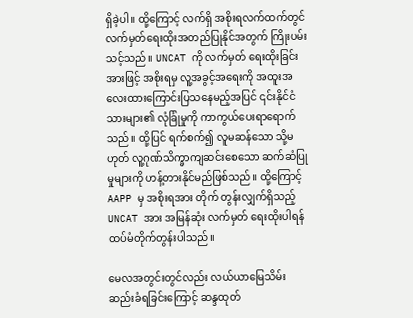ရှိခဲ့ပါ။ ထို့ကြောင့် လက်ရှိ အစိုးရလက်ထက်တွင် လက်မှတ်ရေးထိုးအတည်ပြုနိုင်အတွက် ကြိုးပမ်းသင့်သည်။ UNCAT ကို လက်မှတ် ရေးထိုးခြင်းအားဖြင့် အစိုးရမှ လူ့အခွင့်အရေးကို အထူးအလေးထားကြောင်းပြသနေမည့်အပြင် ၎င်းနိုင်ငံသားများ၏ လုံခြုံမှုကို ကာကွယ်ပေးရာရောက်သည်။ ထို့ပြင် ရက်စက်၍ လူမဆန်သော သို့မဟုတ် လူ့ဂုဏ်သိက္ခာကျဆင်းစေသော ဆက်ဆံပြုမှုများကို ဟန့်တားနိုင်မည်ဖြစ်သည်။ ထို့ကြောင့် AAPP မှ အစိုးရအား တိုက် တွန်းလျှက်ရှိသည့် UNCAT အား အမြန်ဆုံး လက်မှတ် ရေးထိုးပါရန် ထပ်မံတိုက်တွန်းပါသည်။

မေလအတွင်းတွင်လည်း လယ်ယာမြေသိမ်းဆည်းခံရခြင်းကြောင့် ဆန္ဒထုတ်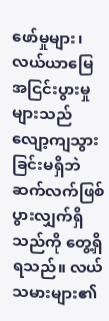ဖော်မှုများ၊ လယ်ယာမြေအငြင်းပွားမှုများသည် လျော့ကျသွားခြင်းမရှိဘဲ ဆက်လက်ဖြစ်ပွားလျှက်ရှိသည်ကို တွေ့ရှိရသည်။ လယ်သမားများ၏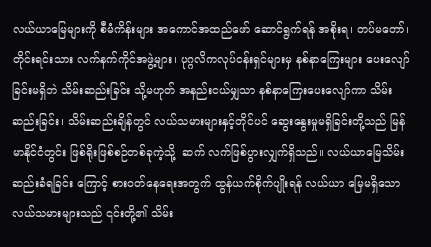လယ်ယာမြေများကို စီမံကိန်းများ အကောင်အထည်ဖော် ဆောင်ရွက်ရန် အစိုးရ၊ တပ်မတော်၊ တိုင်းရင်းသား လက်နက်ကိုင်အဖွဲ့များ၊ ပုဂ္ဂလိကလုပ်ငန်းရှင်များမှ နစ်နာကြေးများ ပေးလျော်ခြင်းမရှိဘဲ သိမ်းဆည်းခြင်း သို့မဟုတ် အနည်းငယ်မျှသာ နစ်နာကြေးပေးလျော်ကာ သိမ်းဆည်းခြင်း၊ သိမ်းဆည်းချိန်တွင် လယ်သမားများနှင့်တိုင်ပင် ဆွေးနွေးမှုမရှိခြင်းတို့သည် မြန်မာနိုင်ငံတွင်း ဖြစ်ရိုးဖြစ်စဉ်တစ်ခုကဲ့သို့  ဆက် လက်ဖြစ်ပွားလျှက်ရှိသည်။ လယ်ယာမြေသိမ်းဆည်းခံရခြင်း ကြောင့် စားဝတ်နေရေးအတွက် ထွန်ယက်စိုက်ပျိုးရန် လယ်ယာ မြေမရှိသော လယ်သမားများသည် ၎င်းတို့၏ သိမ်း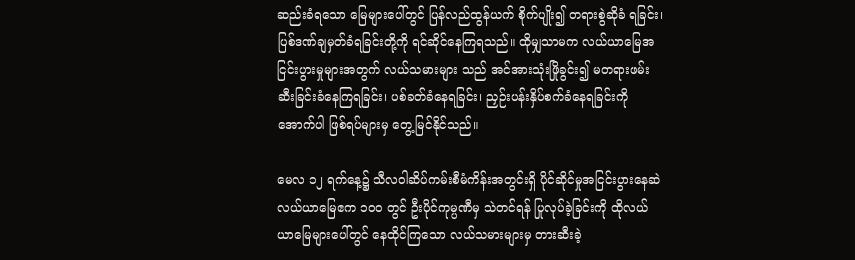ဆည်းခံရသော မြေများပေါ်တွင် ပြန်လည်ထွန်ယက် စိုက်ပျိုး၍ တရားစွဲဆိုခံ ရခြင်း၊ ပြစ်ဒဏ်ချမှတ်ခံရခြင်းတို့ကို ရင်ဆိုင်နေကြရသည်။ ထိုမျှသာမက လယ်ယာမြေအငြင်းပွားမှုများအတွက် လယ်သမားများ သည် အင်အားသုံးဖြိုခွင်း၍ မတရားဖမ်းဆီးခြင်းခံနေကြရခြင်း၊ ပစ်ခတ်ခံနေရခြင်း၊ ညှဉ်းပန်းနှိပ်စက်ခံနေရခြင်းကို အောက်ပါ ဖြစ်ရပ်များမှ တွေ့မြင်နိုင်သည်။

မေလ ၁၂ ရက်နေ့၌ သီလဝါဆိပ်ကမ်းစီမံကိန်းအတွင်းရှိ ပိုင်ဆိုင်မှုအငြင်းပွားနေဆဲ လယ်ယာမြေဧက ၁၀ဝ တွင် ဦးပိုင်ကုမ္ပဏီမှ သဲတင်ရန် ပြုလုပ်ခဲ့ခြင်းကို ထိုလယ်ယာမြေများပေါ်တွင် နေထိုင်ကြသော လယ်သမားများမှ တားဆီးခဲ့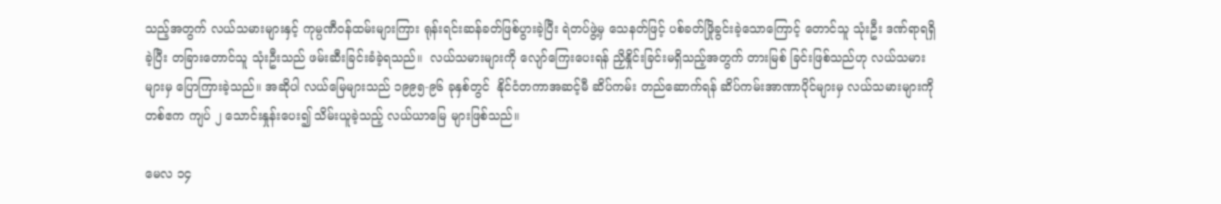သည့်အတွက် လယ်သမားများနှင့် ကုမ္ပဏီဝန်ထမ်းများကြား ရုန်းရင်းဆန်ခတ်ဖြစ်ပွားခဲ့ပြီး ရဲတပ်ဖွဲ့မှ သေနတ်ဖြင့် ပစ်ခတ်ဖြိုခွင်းခဲ့သောကြောင့် တောင်သူ သုံးဦး ဒဏ်ရာရရှိ ခဲ့ပြီး တခြားတောင်သူ သုံးဦးသည် ဖမ်းဆီးခြင်းခံခဲ့ရသည်။  လယ်သမားများကို လျော်ကြေးပေးရန် ညှိနှိုင်းခြင်းမရှိသည့်အတွက် တားမြစ် ခြင်းဖြစ်သည်ဟု လယ်သမားများမှ ပြောကြားခဲ့သည်။ အဆိုပါ လယ်မြေများသည် ၁၉၉၅-၉၆ ခုနှစ်တွင်  နိုင်ငံတကာအဆင့်မီ ဆိပ်ကမ်း တည်ဆောက်ရန် ဆိပ်ကမ်းအာဏာပိုင်များမှ လယ်သမားများကို တစ်ဧက ကျပ် ၂ သောင်းနှုန်းပေး၍ သိမ်းယူခဲ့သည့် လယ်ယာမြေ များဖြစ်သည်။

မေလ ၁၄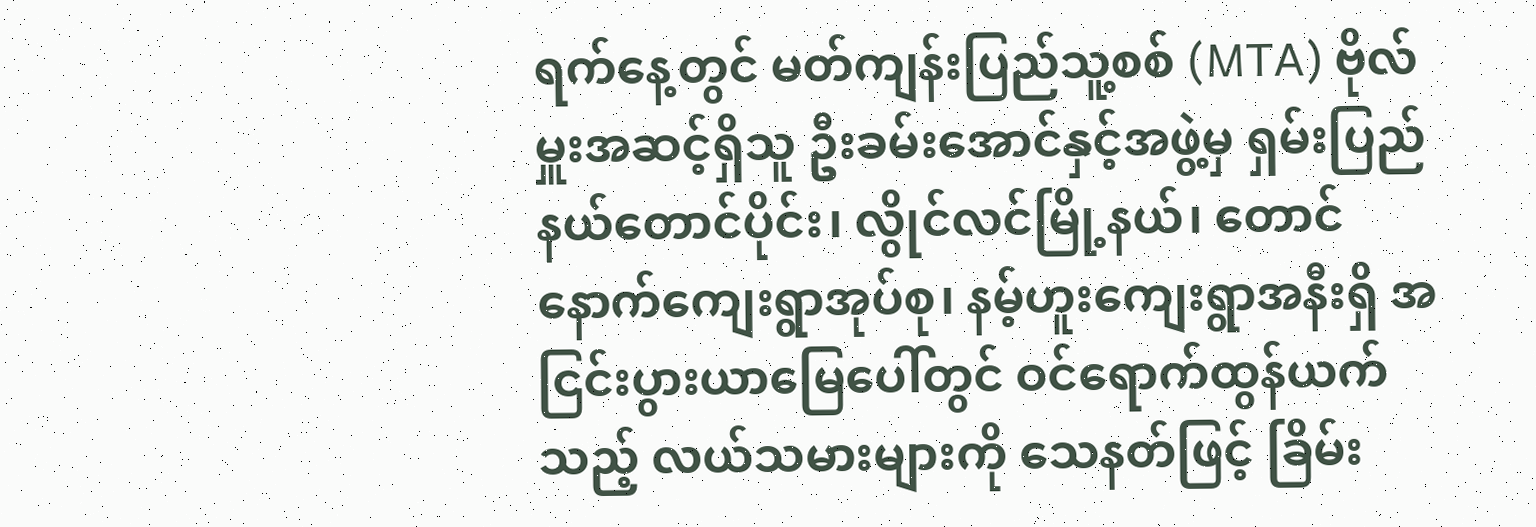ရက်နေ့တွင် မတ်ကျန်းပြည်သူ့စစ် (MTA) ဗိုလ်မှူးအဆင့်ရှိသူ ဦးခမ်းအောင်နှင့်အဖွဲ့မှ ရှမ်းပြည်နယ်တောင်ပိုင်း၊ လွိုင်လင်မြို့နယ်၊ တောင်နောက်ကျေးရွာအုပ်စု၊ နမ့်ဟူးကျေးရွာအနီးရှိ အငြင်းပွားယာမြေပေါ်တွင် ဝင်ရောက်ထွန်ယက်သည့် လယ်သမားများကို သေနတ်ဖြင့် ခြိမ်း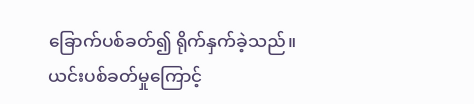ခြောက်ပစ်ခတ်၍ ရိုက်နှက်ခဲ့သည်။ ယင်းပစ်ခတ်မှုကြောင့်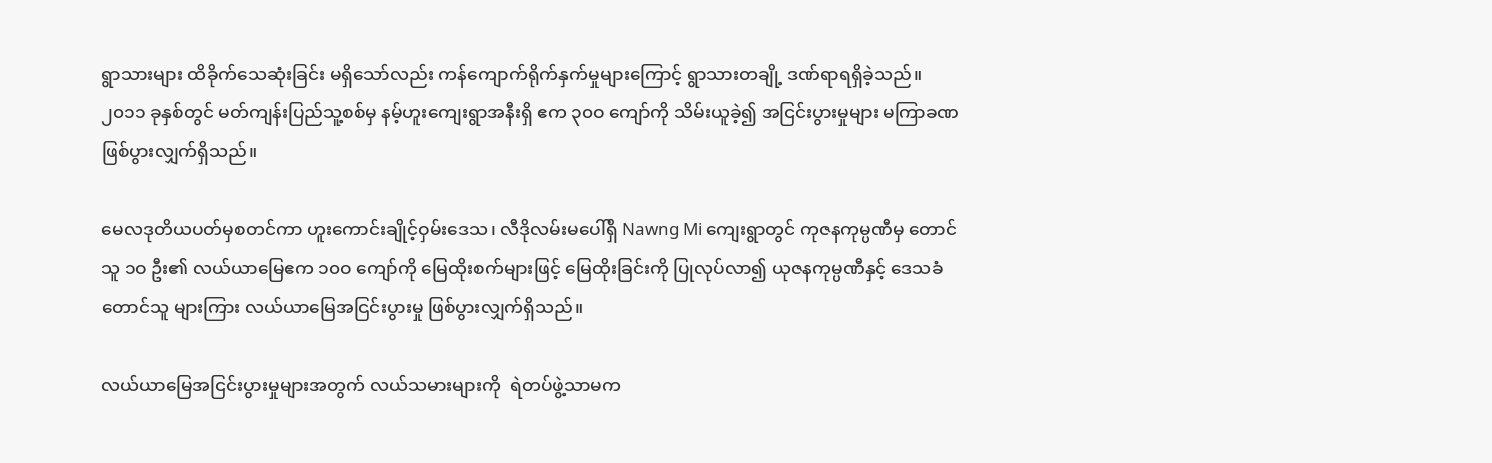ရွာသားများ ထိခိုက်သေဆုံးခြင်း မရှိသော်လည်း ကန်ကျောက်ရိုက်နှက်မှုများကြောင့် ရွာသားတချို့ ဒဏ်ရာရရှိခဲ့သည်။ ၂၀၁၁ ခုနှစ်တွင် မတ်ကျန်းပြည်သူ့စစ်မှ နမ့်ဟူးကျေးရွာအနီးရှိ ဧက ၃၀ဝ ကျော်ကို သိမ်းယူခဲ့၍ အငြင်းပွားမှုများ မကြာခဏဖြစ်ပွားလျှက်ရှိသည်။

မေလဒုတိယပတ်မှစတင်ကာ ဟူးကောင်းချိုင့်ဝှမ်းဒေသ၊ လီဒိုလမ်းမပေါ်ရှိ Nawng Mi ကျေးရွာတွင် ကုဇနကုမ္ပဏီမှ တောင်သူ ၁ဝ ဦး၏ လယ်ယာမြေဧက ၁၀ဝ ကျော်ကို မြေထိုးစက်များဖြင့် မြေထိုးခြင်းကို ပြုလုပ်လာ၍ ယုဇနကုမ္ပဏီနှင့် ဒေသခံ တောင်သူ များကြား လယ်ယာမြေအငြင်းပွားမှု ဖြစ်ပွားလျှက်ရှိသည်။

လယ်ယာမြေအငြင်းပွားမှုများအတွက် လယ်သမားများကို  ရဲတပ်ဖွဲ့သာမက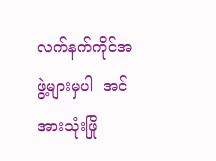လက်နက်ကိုင်အဖွဲ့များမှပါ  အင်အားသုံးဖြို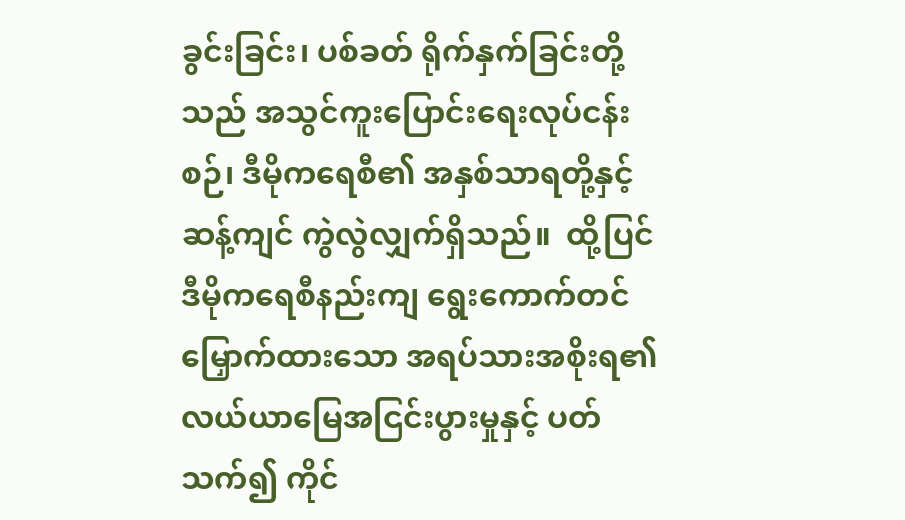ခွင်းခြင်း၊ ပစ်ခတ် ရိုက်နှက်ခြင်းတို့သည် အသွင်ကူးပြောင်းရေးလုပ်ငန်းစဉ်၊ ဒီမိုကရေစီ၏ အနှစ်သာရတို့နှင့် ဆန့်ကျင် ကွဲလွဲလျှက်ရှိသည်။  ထို့ပြင် ဒီမိုကရေစီနည်းကျ ရွေးကောက်တင်မြှောက်ထားသော အရပ်သားအစိုးရ၏ လယ်ယာမြေအငြင်းပွားမှုနှင့် ပတ်သက်၍ ကိုင်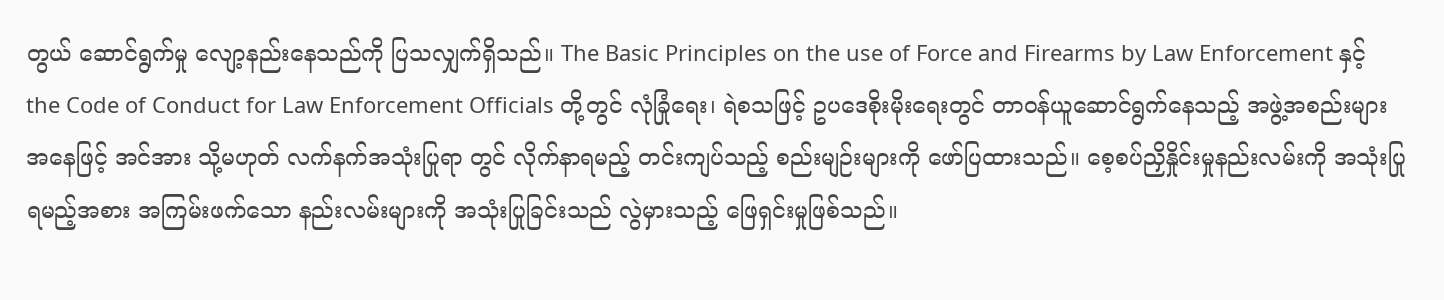တွယ် ဆောင်ရွက်မှု လျော့နည်းနေသည်ကို ပြသလျှက်ရှိသည်။ The Basic Principles on the use of Force and Firearms by Law Enforcement နှင့် the Code of Conduct for Law Enforcement Officials တို့တွင် လုံခြုံရေး၊ ရဲစသဖြင့် ဥပဒေစိုးမိုးရေးတွင် တာဝန်ယူဆောင်ရွက်နေသည့် အဖွဲ့အစည်းများအနေဖြင့် အင်အား သို့မဟုတ် လက်နက်အသုံးပြုရာ တွင် လိုက်နာရမည့် တင်းကျပ်သည့် စည်းမျဉ်းများကို ဖော်ပြထားသည်။ စေ့စပ်ညှိနှိုင်းမှုနည်းလမ်းကို အသုံးပြုရမည့်အစား အကြမ်းဖက်သော နည်းလမ်းများကို အသုံးပြုခြင်းသည် လွဲမှားသည့် ဖြေရှင်းမှုဖြစ်သည်။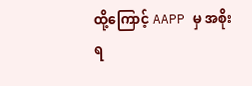ထို့ကြောင့် AAPP မှ အစိုးရ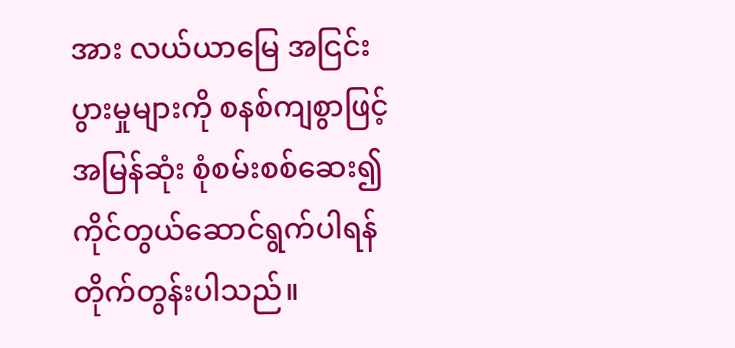အား လယ်ယာမြေ အငြင်းပွားမှုများကို စနစ်ကျစွာဖြင့် အမြန်ဆုံး စုံစမ်းစစ်ဆေး၍ ကိုင်တွယ်ဆောင်ရွက်ပါရန် တိုက်တွန်းပါသည်။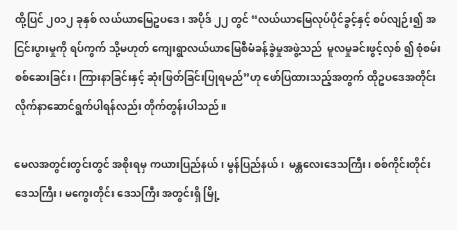ထို့ပြင် ၂၀၁၂ ခုနှစ် လယ်ယာမြေဥပဒေ၊ အပိုဒ် ၂၂ တွင် “လယ်ယာမြေလုပ်ပိုင်ခွင့်နှင့် စပ်လျဉ်း၍ အငြင်းပွားမှုကို ရပ်ကွက် သို့မဟုတ် ကျေးရွာလယ်ယာမြေစီမံခန့်ခွဲမှုအဖွဲ့သည်  မူလမှုခင်းဖွင့်လှစ် ၍ စုံစမ်းစစ်ဆေးခြင်း၊ ကြားနာခြင်းနှင့် ဆုံးဖြတ်ခြင်းပြုရမည်”ဟု ဖော်ပြထားသည့်အတွက် ထိုဥပဒေအတိုင်း လိုက်နာဆောင်ရွက်ပါရန်လည်း တိုက်တွန်းပါသည်။

မေလအတွင်းတွင်းတွင် အစိုးရမှ ကယားပြည်နယ်၊ မွန်ပြည်နယ်၊  မန္တလေးဒေသကြီး၊ စစ်ကိုင်းတိုင်းဒေသကြီး၊ မကွေးတိုင်း ဒေသကြီး အတွင်းရှိ မြို့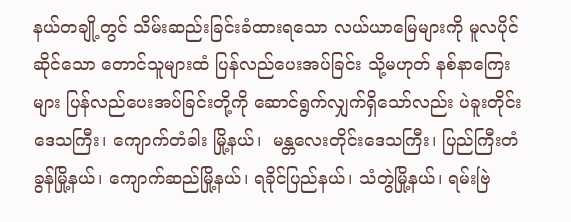နယ်တချို့တွင် သိမ်းဆည်းခြင်းခံထားရသော လယ်ယာမြေများကို မူလပိုင်ဆိုင်သော တောင်သူများထံ ပြန်လည်ပေးအပ်ခြင်း သို့မဟုတ် နစ်နာကြေးများ ပြန်လည်ပေးအပ်ခြင်းတို့ကို ဆောင်ရွက်လျှက်ရှိသော်လည်း ပဲခူးတိုင်းဒေသကြီး၊ ကျောက်တံခါး မြို့နယ်၊  မန္တလေးတိုင်းဒေသကြီး၊ ပြည်ကြီးတံခွန်မြို့နယ်၊ ကျောက်ဆည်မြို့နယ်၊ ရခိုင်ပြည်နယ်၊ သံတွဲမြို့နယ်၊ ရမ်းဗြဲ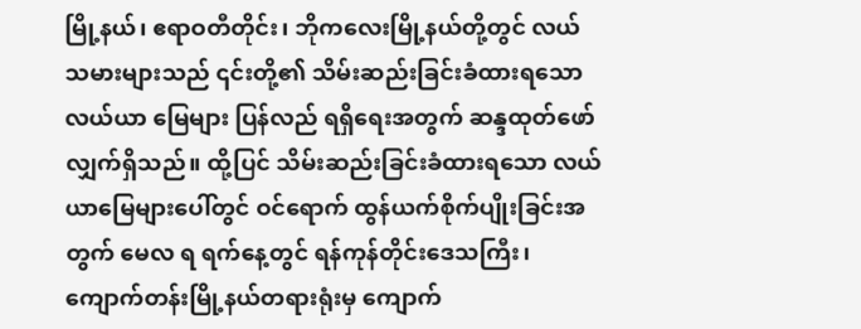မြို့နယ်၊ ဧရာဝတီတိုင်း၊ ဘိုကလေးမြို့နယ်တို့တွင် လယ်သမားများသည် ၎င်းတို့၏ သိမ်းဆည်းခြင်းခံထားရသော လယ်ယာ မြေများ ပြန်လည် ရရှိရေးအတွက် ဆန္ဒထုတ်ဖော်လျှက်ရှိသည်။ ထို့ပြင် သိမ်းဆည်းခြင်းခံထားရသော လယ်ယာမြေများပေါ်တွင် ဝင်ရောက် ထွန်ယက်စိုက်ပျိုးခြင်းအတွက် မေလ ရ ရက်နေ့တွင် ရန်ကုန်တိုင်းဒေသကြီး၊ ကျောက်တန်းမြို့နယ်တရားရုံးမှ ကျောက်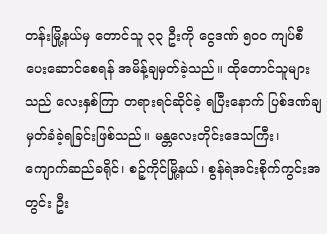တန်းမြို့နယ်မှ တောင်သူ ၃၃ ဦးကို ငွေဒဏ် ၅၀ဝ ကျပ်စီ ပေးဆောင်စေရန် အမိန့်ချမှတ်ခဲ့သည်။ ထိုတောင်သူများသည် လေးနှစ်ကြာ တရားရင်ဆိုင်ခဲ့ ရပြီးနောက် ပြစ်ဒဏ်ချမှတ်ခံခဲ့ရခြင်းဖြစ်သည်။ မန္တလေးတိုင်းဒေသကြီး၊ ကျောက်ဆည်ခရိုင်၊ စဉ့်ကိုင်မြို့နယ်၊ စွန်ရဲအင်းစိုက်ကွင်းအတွင်း ဦး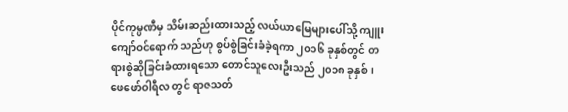ပိုင်ကုမ္ပဏီမှ သိမ်းဆည်းထားသည့် လယ်ယာမြေများပေါ်သို့ ကျူးကျော်ဝင်ရောက် သည်ဟု စွပ်စွဲခြင်းခံခဲ့ရကာ ၂၀၁၆ ခုနှစ်တွင် တရားစွဲဆိုခြင်းခံထားရသော တောင်သူလေးဦးသည် ၂၀၁၈ ခုနှစ်၊ ဖေဖော်ဝါရီလ တွင် ရာဇသတ်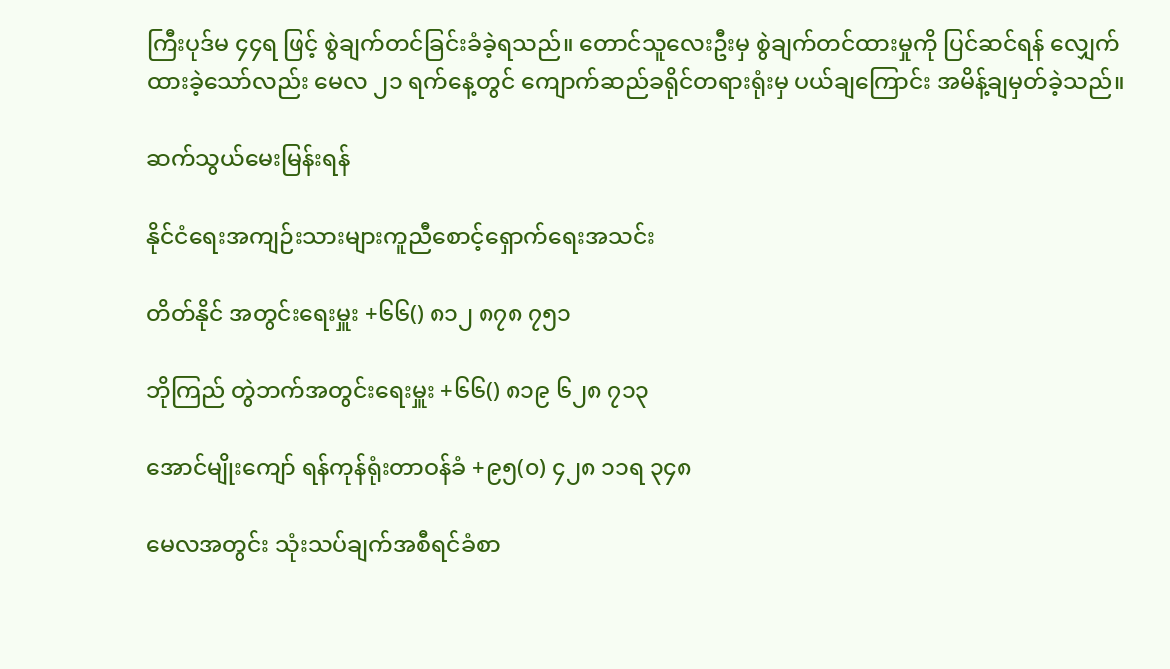ကြီးပုဒ်မ ၄၄ရ ဖြင့် စွဲချက်တင်ခြင်းခံခဲ့ရသည်။ တောင်သူလေးဦးမှ စွဲချက်တင်ထားမှုကို ပြင်ဆင်ရန် လျှေက်ထားခဲ့သော်လည်း မေလ ၂၁ ရက်နေ့တွင် ကျောက်ဆည်ခရိုင်တရားရုံးမှ ပယ်ချကြောင်း အမိန့်ချမှတ်ခဲ့သည်။

ဆက်သွယ်မေးမြန်းရန်

နိုင်ငံရေးအကျဉ်းသားများကူညီစောင့်ရှောက်ရေးအသင်း

တိတ်နိုင် အတွင်းရေးမှူး +၆၆() ၈၁၂ ၈၇၈ ၇၅၁

ဘိုကြည် တွဲဘက်အတွင်းရေးမှူး +၆၆() ၈၁၉ ၆၂၈ ၇၁၃

အောင်မျိုးကျော် ရန်ကုန်ရုံးတာဝန်ခံ +၉၅(၀) ၄၂၈ ၁၁ရ ၃၄၈

မေလအတွင်း သုံးသပ်ချက်အစီရင်ခံစာ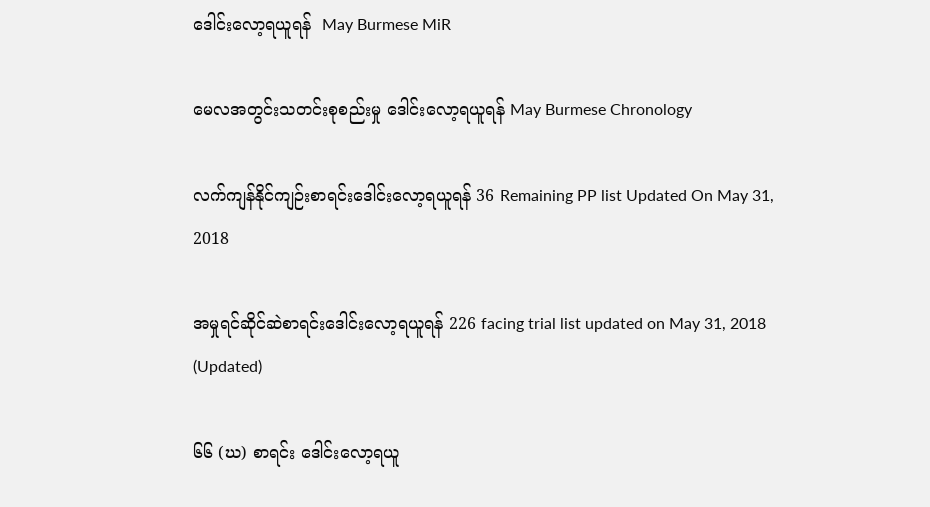ဒေါင်းလော့ရယူရန်  May Burmese MiR

မေလအတွင်းသတင်းစုစည်းမှု ဒေါင်းလော့ရယူရန် May Burmese Chronology

လက်ကျန်နိုင်ကျဉ်းစာရင်းဒေါင်းလော့ရယူရန် 36 Remaining PP list Updated On May 31, 2018

အမှုရင်ဆိုင်ဆဲစာရင်းဒေါင်းလော့ရယူရန် 226 facing trial list updated on May 31, 2018 (Updated)

၆၆ (ဃ) စာရင်း ဒေါင်းလော့ရယူ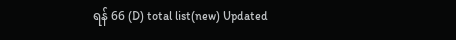ရန် 66 (D) total list(new) Updated